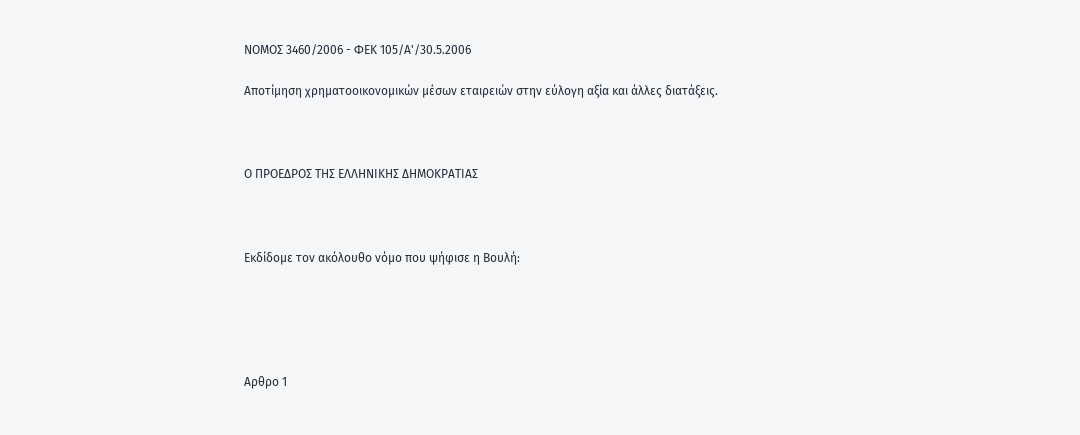ΝΟΜΟΣ 3460/2006 - ΦΕΚ 105/Α'/30.5.2006

Αποτίμηση χρηματοοικονομικών μέσων εταιρειών στην εύλογη αξία και άλλες διατάξεις.



Ο ΠΡΟΕΔΡΟΣ ΤΗΣ ΕΛΛΗΝΙΚΗΣ ΔΗΜΟΚΡΑΤΙΑΣ



Εκδίδομε τον ακόλουθο νόμο που ψήφισε η Βουλή:





Αρθρο 1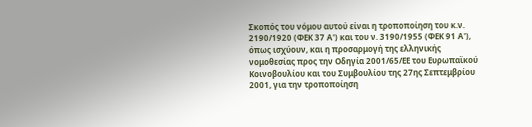Σκοπός του νόμου αυτού είναι η τροποποίηση του κ.ν. 2190/1920 (ΦΕΚ 37 Α') και του ν. 3190/1955 (ΦΕΚ 91 Α'), όπως ισχύουν, και η προσαρμογή της ελληνικής νομοθεσίας προς την Οδηγία 2001/65/ΕΕ του Ευρωπαϊκού Κοινοβουλίου και του Συμβουλίου της 27ης Σεπτεμβρίου 2001, για την τροποποίηση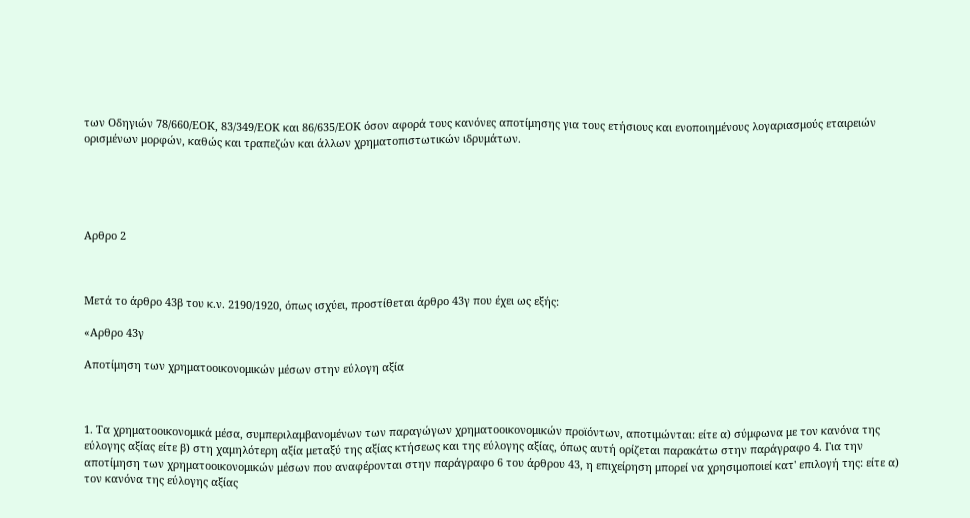των Οδηγιών 78/660/ΕΟΚ, 83/349/ΕΟΚ και 86/635/ΕΟΚ όσον αφορά τους κανόνες αποτίμησης για τους ετήσιους και ενοποιημένους λογαριασμούς εταιρειών ορισμένων μορφών, καθώς και τραπεζών και άλλων χρηματοπιστωτικών ιδρυμάτων.





Αρθρο 2



Μετά το άρθρο 43β του κ.ν. 2190/1920, όπως ισχύει, προστίθεται άρθρο 43γ που έχει ως εξής:

«Αρθρο 43γ

Αποτίμηση των χρηματοοικονομικών μέσων στην εύλογη αξία



1. Τα χρηματοοικονομικά μέσα, συμπεριλαμβανομένων των παραγώγων χρηματοοικονομικών προϊόντων, αποτιμώνται: είτε α) σύμφωνα με τον κανόνα της εύλογης αξίας είτε β) στη χαμηλότερη αξία μεταξύ της αξίας κτήσεως και της εύλογης αξίας, όπως αυτή ορίζεται παρακάτω στην παράγραφο 4. Για την αποτίμηση των χρηματοοικονομικών μέσων που αναφέρονται στην παράγραφο 6 του άρθρου 43, η επιχείρηση μπορεί να χρησιμοποιεί κατ' επιλογή της: είτε α) τον κανόνα της εύλογης αξίας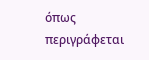όπως περιγράφεται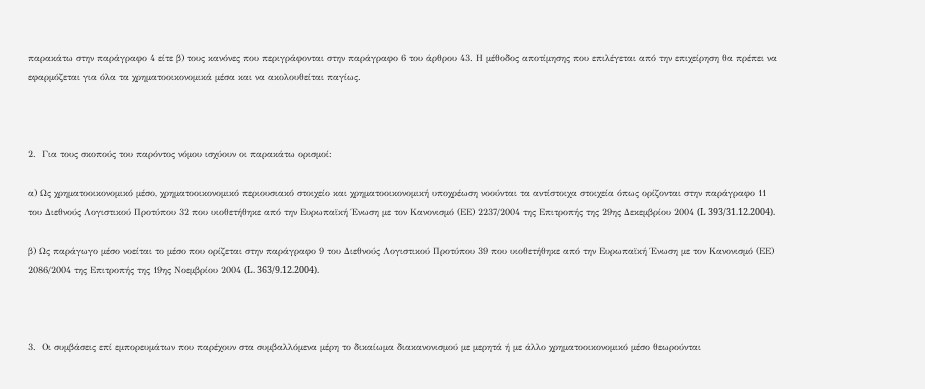παρακάτω στην παράγραφο 4 είτε β) τους κανόνες που περιγράφονται στην παράγραφο 6 του άρθρου 43. Η μέθοδος αποτίμησης που επιλέγεται από την επιχείρηση θα πρέπει να εφαρμόζεται για όλα τα χρηματοοικονομικά μέσα και να ακολουθείται παγίως.



2.  Για τους σκοπούς του παρόντος νόμου ισχύουν οι παρακάτω ορισμοί:

α) Ως χρηματοοικονομικό μέσο, χρηματοοικονομικό περιουσιακό στοιχείο και χρηματοοικονομική υποχρέωση νοούνται τα αντίστοιχα στοιχεία όπως ορίζονται στην παράγραφο 11 του Διεθνούς Λογιστικού Προτύπου 32 που υιοθετήθηκε από την Ευρωπαϊκή Ένωση με τον Κανονισμό (ΕΕ) 2237/2004 της Επιτροπής της 29ης Δεκεμβρίου 2004 (L 393/31.12.2004).

β) Ως παράγωγο μέσο νοείται το μέσο που ορίζεται στην παράγραφο 9 του Διεθνούς Λογιστικού Προτύπου 39 που υιοθετήθηκε από την Ευρωπαϊκή Ένωση με τον Κανονισμό (ΕΕ) 2086/2004 της Επιτροπής της 19ης Νοεμβρίου 2004 (L. 363/9.12.2004).



3.  Οι συμβάσεις επί εμπορευμάτων που παρέχουν στα συμβαλλόμενα μέρη το δικαίωμα διακανονισμού με μερητά ή με άλλο χρηματοοικονομικό μέσο θεωρούνται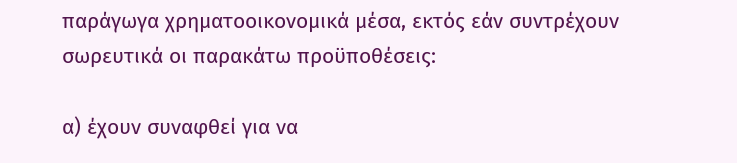παράγωγα χρηματοοικονομικά μέσα, εκτός εάν συντρέχουν σωρευτικά οι παρακάτω προϋποθέσεις:

α) έχουν συναφθεί για να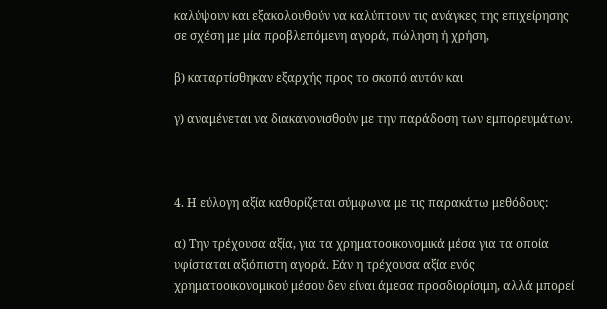καλύψουν και εξακολουθούν να καλύπτουν τις ανάγκες της επιχείρησης σε σχέση με μία προβλεπόμενη αγορά, πώληση ή χρήση,

β) καταρτίσθηκαν εξαρχής προς το σκοπό αυτόν και

γ) αναμένεται να διακανονισθούν με την παράδοση των εμπορευμάτων.



4. Η εύλογη αξία καθορίζεται σύμφωνα με τις παρακάτω μεθόδους:

α) Την τρέχουσα αξία, για τα χρηματοοικονομικά μέσα για τα οποία υφίσταται αξιόπιστη αγορά. Εάν η τρέχουσα αξία ενός χρηματοοικονομικού μέσου δεν είναι άμεσα προσδιορίσιμη, αλλά μπορεί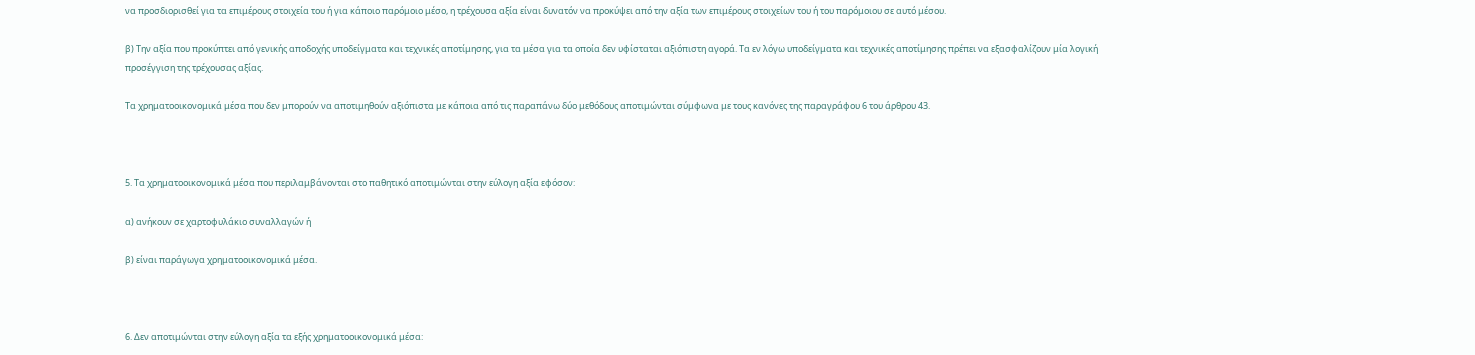να προσδιορισθεί για τα επιμέρους στοιχεία του ή για κάποιο παρόμοιο μέσο, η τρέχουσα αξία είναι δυνατόν να προκύψει από την αξία των επιμέρους στοιχείων του ή του παρόμοιου σε αυτό μέσου.

β) Την αξία που προκύπτει από γενικής αποδοχής υποδείγματα και τεχνικές αποτίμησης, για τα μέσα για τα οποία δεν υφίσταται αξιόπιστη αγορά. Τα εν λόγω υποδείγματα και τεχνικές αποτίμησης πρέπει να εξασφαλίζουν μία λογική προσέγγιση της τρέχουσας αξίας.

Τα χρηματοοικονομικά μέσα που δεν μπορούν να αποτιμηθούν αξιόπιστα με κάποια από τις παραπάνω δύο μεθόδους αποτιμώνται σύμφωνα με τους κανόνες της παραγράφου 6 του άρθρου 43.



5. Τα χρηματοοικονομικά μέσα που περιλαμβάνονται στο παθητικό αποτιμώνται στην εύλογη αξία εφόσον:

α) ανήκουν σε χαρτοφυλάκιο συναλλαγών ή

β) είναι παράγωγα χρηματοοικονομικά μέσα.



6. Δεν αποτιμώνται στην εύλογη αξία τα εξής χρηματοοικονομικά μέσα: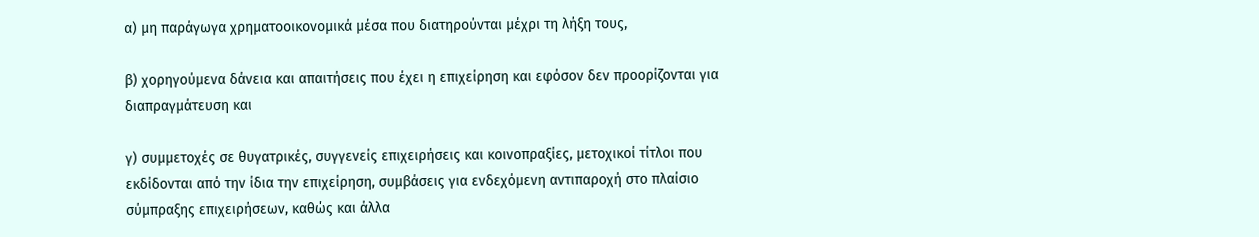α) μη παράγωγα χρηματοοικονομικά μέσα που διατηρούνται μέχρι τη λήξη τους,

β) χορηγούμενα δάνεια και απαιτήσεις που έχει η επιχείρηση και εφόσον δεν προορίζονται για διαπραγμάτευση και

γ) συμμετοχές σε θυγατρικές, συγγενείς επιχειρήσεις και κοινοπραξίες, μετοχικοί τίτλοι που εκδίδονται από την ίδια την επιχείρηση, συμβάσεις για ενδεχόμενη αντιπαροχή στο πλαίσιο σύμπραξης επιχειρήσεων, καθώς και άλλα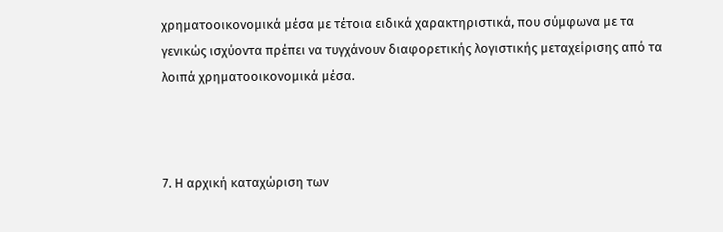χρηματοοικονομικά μέσα με τέτοια ειδικά χαρακτηριστικά, που σύμφωνα με τα γενικώς ισχύοντα πρέπει να τυγχάνουν διαφορετικής λογιστικής μεταχείρισης από τα λοιπά χρηματοοικονομικά μέσα.



7. Η αρχική καταχώριση των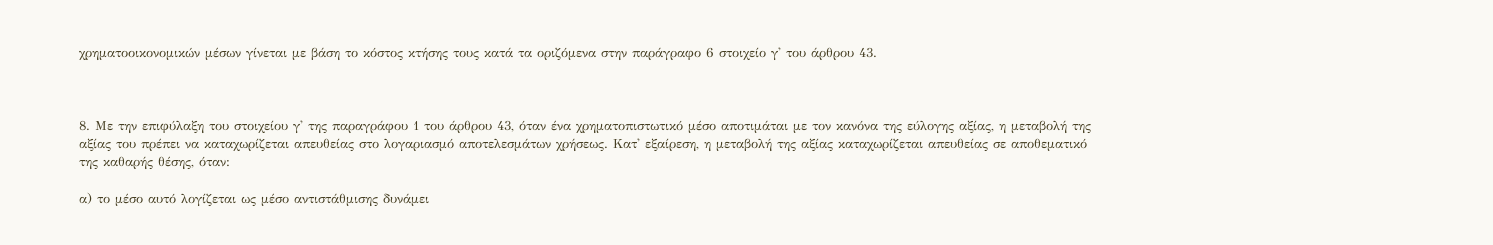χρηματοοικονομικών μέσων γίνεται με βάση το κόστος κτήσης τους κατά τα οριζόμενα στην παράγραφο 6 στοιχείο γ' του άρθρου 43.



8. Με την επιφύλαξη του στοιχείου γ' της παραγράφου 1 του άρθρου 43, όταν ένα χρηματοπιστωτικό μέσο αποτιμάται με τον κανόνα της εύλογης αξίας, η μεταβολή της αξίας του πρέπει να καταχωρίζεται απευθείας στο λογαριασμό αποτελεσμάτων χρήσεως. Κατ' εξαίρεση, η μεταβολή της αξίας καταχωρίζεται απευθείας σε αποθεματικό της καθαρής θέσης, όταν:

α) το μέσο αυτό λογίζεται ως μέσο αντιστάθμισης δυνάμει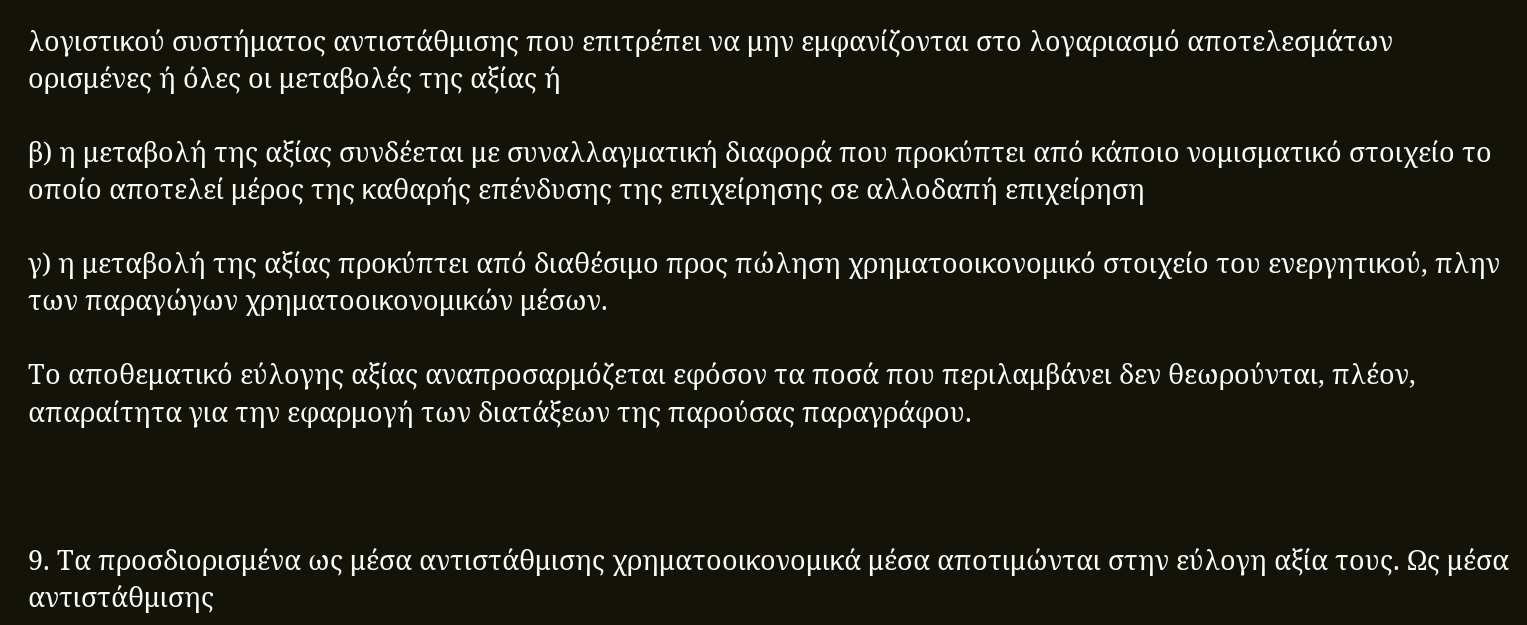λογιστικού συστήματος αντιστάθμισης που επιτρέπει να μην εμφανίζονται στο λογαριασμό αποτελεσμάτων ορισμένες ή όλες οι μεταβολές της αξίας ή

β) η μεταβολή της αξίας συνδέεται με συναλλαγματική διαφορά που προκύπτει από κάποιο νομισματικό στοιχείο το οποίο αποτελεί μέρος της καθαρής επένδυσης της επιχείρησης σε αλλοδαπή επιχείρηση

γ) η μεταβολή της αξίας προκύπτει από διαθέσιμο προς πώληση χρηματοοικονομικό στοιχείο του ενεργητικού, πλην των παραγώγων χρηματοοικονομικών μέσων.

Το αποθεματικό εύλογης αξίας αναπροσαρμόζεται εφόσον τα ποσά που περιλαμβάνει δεν θεωρούνται, πλέον, απαραίτητα για την εφαρμογή των διατάξεων της παρούσας παραγράφου.



9. Τα προσδιορισμένα ως μέσα αντιστάθμισης χρηματοοικονομικά μέσα αποτιμώνται στην εύλογη αξία τους. Ως μέσα αντιστάθμισης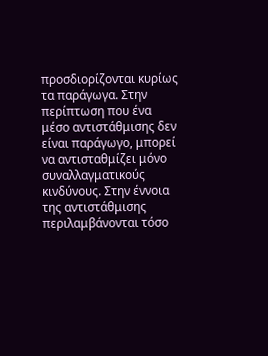προσδιορίζονται κυρίως τα παράγωγα. Στην περίπτωση που ένα μέσο αντιστάθμισης δεν είναι παράγωγο, μπορεί να αντισταθμίζει μόνο συναλλαγματικούς κινδύνους. Στην έννοια της αντιστάθμισης περιλαμβάνονται τόσο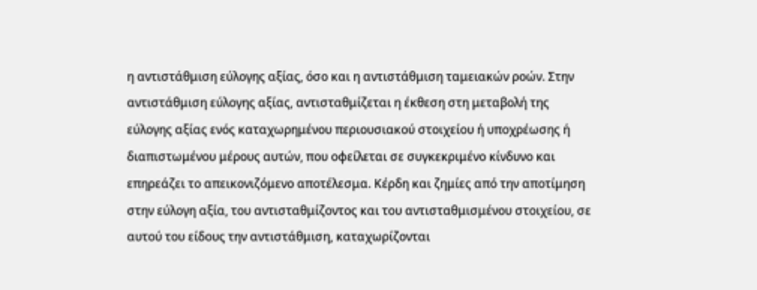η αντιστάθμιση εύλογης αξίας, όσο και η αντιστάθμιση ταμειακών ροών. Στην αντιστάθμιση εύλογης αξίας, αντισταθμίζεται η έκθεση στη μεταβολή της εύλογης αξίας ενός καταχωρημένου περιουσιακού στοιχείου ή υποχρέωσης ή διαπιστωμένου μέρους αυτών, που οφείλεται σε συγκεκριμένο κίνδυνο και επηρεάζει το απεικονιζόμενο αποτέλεσμα. Κέρδη και ζημίες από την αποτίμηση στην εύλογη αξία, του αντισταθμίζοντος και του αντισταθμισμένου στοιχείου, σε αυτού του είδους την αντιστάθμιση, καταχωρίζονται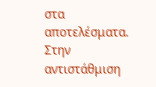στα αποτελέσματα. Στην αντιστάθμιση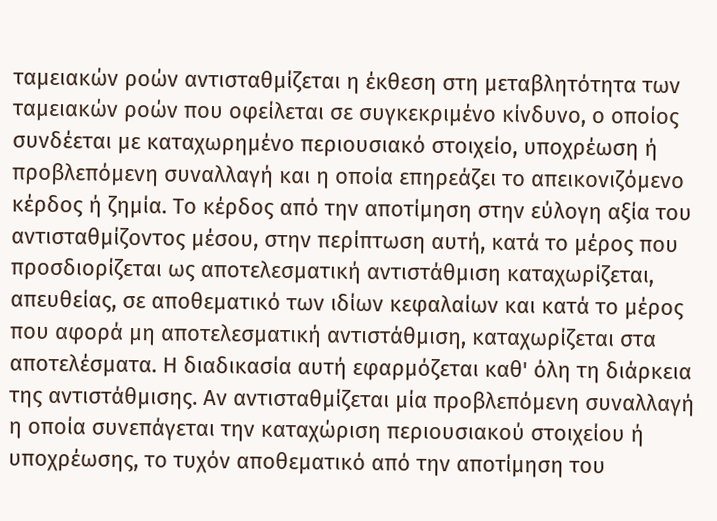ταμειακών ροών αντισταθμίζεται η έκθεση στη μεταβλητότητα των ταμειακών ροών που οφείλεται σε συγκεκριμένο κίνδυνο, ο οποίος συνδέεται με καταχωρημένο περιουσιακό στοιχείο, υποχρέωση ή προβλεπόμενη συναλλαγή και η οποία επηρεάζει το απεικονιζόμενο κέρδος ή ζημία. Το κέρδος από την αποτίμηση στην εύλογη αξία του αντισταθμίζοντος μέσου, στην περίπτωση αυτή, κατά το μέρος που προσδιορίζεται ως αποτελεσματική αντιστάθμιση καταχωρίζεται, απευθείας, σε αποθεματικό των ιδίων κεφαλαίων και κατά το μέρος που αφορά μη αποτελεσματική αντιστάθμιση, καταχωρίζεται στα αποτελέσματα. Η διαδικασία αυτή εφαρμόζεται καθ' όλη τη διάρκεια της αντιστάθμισης. Αν αντισταθμίζεται μία προβλεπόμενη συναλλαγή η οποία συνεπάγεται την καταχώριση περιουσιακού στοιχείου ή υποχρέωσης, το τυχόν αποθεματικό από την αποτίμηση του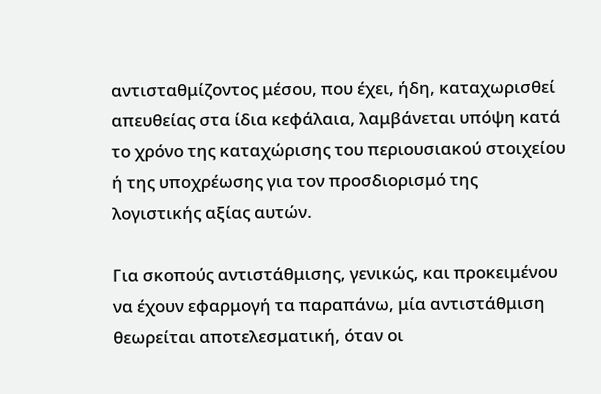αντισταθμίζοντος μέσου, που έχει, ήδη, καταχωρισθεί απευθείας στα ίδια κεφάλαια, λαμβάνεται υπόψη κατά το χρόνο της καταχώρισης του περιουσιακού στοιχείου ή της υποχρέωσης για τον προσδιορισμό της λογιστικής αξίας αυτών.

Για σκοπούς αντιστάθμισης, γενικώς, και προκειμένου να έχουν εφαρμογή τα παραπάνω, μία αντιστάθμιση θεωρείται αποτελεσματική, όταν οι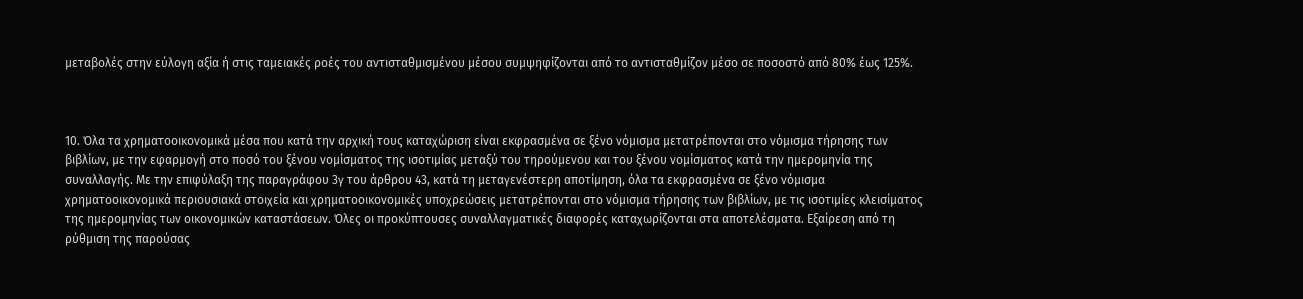μεταβολές στην εύλογη αξία ή στις ταμειακές ροές του αντισταθμισμένου μέσου συμψηφίζονται από το αντισταθμίζον μέσο σε ποσοστό από 80% έως 125%.



10. Όλα τα χρηματοοικονομικά μέσα που κατά την αρχική τους καταχώριση είναι εκφρασμένα σε ξένο νόμισμα μετατρέπονται στο νόμισμα τήρησης των βιβλίων, με την εφαρμογή στο ποσό του ξένου νομίσματος της ισοτιμίας μεταξύ του τηρούμενου και του ξένου νομίσματος κατά την ημερομηνία της συναλλαγής. Με την επιφύλαξη της παραγράφου 3γ του άρθρου 43, κατά τη μεταγενέστερη αποτίμηση, όλα τα εκφρασμένα σε ξένο νόμισμα χρηματοοικονομικά περιουσιακά στοιχεία και χρηματοοικονομικές υποχρεώσεις μετατρέπονται στο νόμισμα τήρησης των βιβλίων, με τις ισοτιμίες κλεισίματος της ημερομηνίας των οικονομικών καταστάσεων. Όλες οι προκύπτουσες συναλλαγματικές διαφορές καταχωρίζονται στα αποτελέσματα. Εξαίρεση από τη ρύθμιση της παρούσας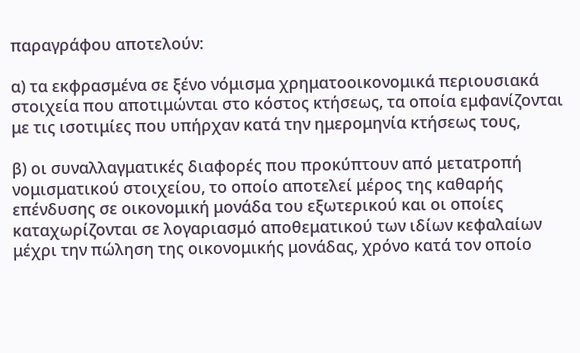παραγράφου αποτελούν:

α) τα εκφρασμένα σε ξένο νόμισμα χρηματοοικονομικά περιουσιακά στοιχεία που αποτιμώνται στο κόστος κτήσεως, τα οποία εμφανίζονται με τις ισοτιμίες που υπήρχαν κατά την ημερομηνία κτήσεως τους,

β) οι συναλλαγματικές διαφορές που προκύπτουν από μετατροπή νομισματικού στοιχείου, το οποίο αποτελεί μέρος της καθαρής επένδυσης σε οικονομική μονάδα του εξωτερικού και οι οποίες καταχωρίζονται σε λογαριασμό αποθεματικού των ιδίων κεφαλαίων μέχρι την πώληση της οικονομικής μονάδας, χρόνο κατά τον οποίο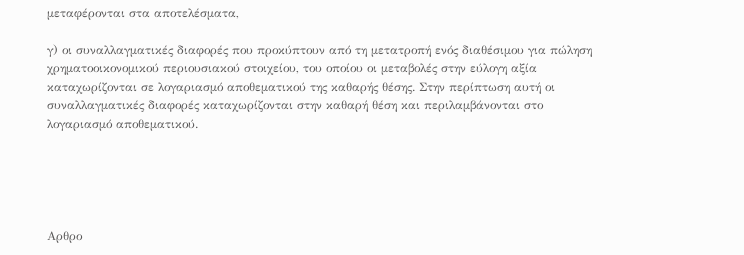μεταφέρονται στα αποτελέσματα,

γ) οι συναλλαγματικές διαφορές που προκύπτουν από τη μετατροπή ενός διαθέσιμου για πώληση χρηματοοικονομικού περιουσιακού στοιχείου, του οποίου οι μεταβολές στην εύλογη αξία καταχωρίζονται σε λογαριασμό αποθεματικού της καθαρής θέσης. Στην περίπτωση αυτή οι συναλλαγματικές διαφορές καταχωρίζονται στην καθαρή θέση και περιλαμβάνονται στο λογαριασμό αποθεματικού.





Αρθρο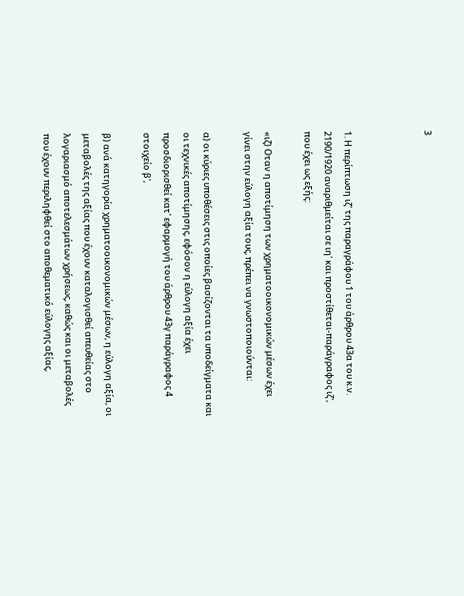3



1. Η περίπτωση ιζ' της παραγράφου 1 του άρθρου 43α του κ.ν. 2190/1920 αναριθμείται σε ιη' και προστίθεται-παράγραφος ιζ', που έχει ως εξής:

«ιζ) Οταν η αποτίμηση των χρηματοοικονομικών μέσων έχει γίνει στην εύλογη αξία τους, πρέπει να γνωστοποιούνται:

α) οι κύριες υποθέσεις στις οποίες βασίζονται τα υποδείγματα και οι τεχνικές αποτίμησης, εφόσον η εύλογη αξία έχει προσδιορισθεί κατ' εφαρμογή του άρθρου 43γ παράγραφος 4 στοιχείο β',

β) ανά κατηγορία χρηματοοικονομικών μέσων, η εύλογη αξία, οι μεταβολές της αξίας που έχουν καταλογισθεί απευθείας στο λογαριασμό αποτελεσμάτων χρήσεως, καθώς και οι μεταβολές που έχουν περιληφθεί στο αποθεματικό εύλογης αξίας,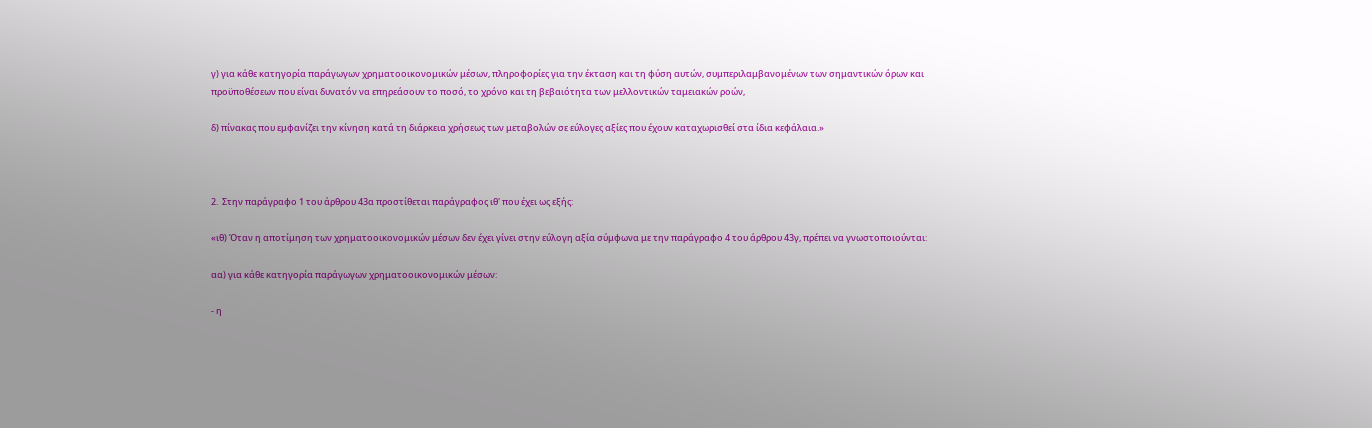γ) για κάθε κατηγορία παράγωγων χρηματοοικονομικών μέσων, πληροφορίες για την έκταση και τη φύση αυτών, συμπεριλαμβανομένων των σημαντικών όρων και προϋποθέσεων που είναι δυνατόν να επηρεάσουν το ποσό, το χρόνο και τη βεβαιότητα των μελλοντικών ταμειακών ροών,

δ) πίνακας που εμφανίζει την κίνηση κατά τη διάρκεια χρήσεως των μεταβολών σε εύλογες αξίες που έχουν καταχωρισθεί στα ίδια κεφάλαια.»



2.  Στην παράγραφο 1 του άρθρου 43α προστίθεται παράγραφος ιθ' που έχει ως εξής:

«ιθ) Όταν η αποτίμηση των χρηματοοικονομικών μέσων δεν έχει γίνει στην εύλογη αξία σύμφωνα με την παράγραφο 4 του άρθρου 43γ, πρέπει να γνωστοποιούνται:

αα) για κάθε κατηγορία παράγωγων χρηματοοικονομικών μέσων:

- η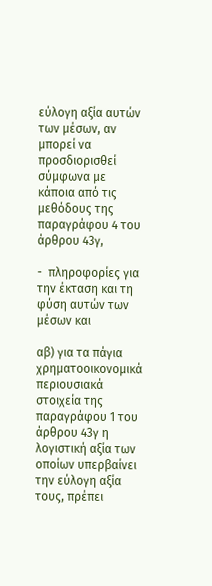εύλογη αξία αυτών των μέσων, αν μπορεί να προσδιορισθεί σύμφωνα με κάποια από τις μεθόδους της παραγράφου 4 του άρθρου 43γ,

-  πληροφορίες για την έκταση και τη φύση αυτών των μέσων και

αβ) για τα πάγια χρηματοοικονομικά περιουσιακά στοιχεία της παραγράφου 1 του άρθρου 43γ η λογιστική αξία των οποίων υπερβαίνει την εύλογη αξία τους, πρέπει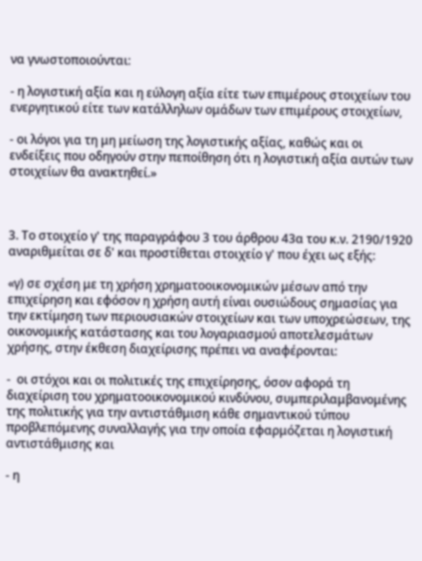να γνωστοποιούνται:

- η λογιστική αξία και η εύλογη αξία είτε των επιμέρους στοιχείων του ενεργητικού είτε των κατάλληλων ομάδων των επιμέρους στοιχείων,

- οι λόγοι για τη μη μείωση της λογιστικής αξίας, καθώς και οι ενδείξεις που οδηγούν στην πεποίθηση ότι η λογιστική αξία αυτών των στοιχείων θα ανακτηθεί.»



3. Το στοιχείο γ' της παραγράφου 3 του άρθρου 43α του κ.ν. 2190/1920 αναριθμείται σε δ' και προστίθεται στοιχείο γ' που έχει ως εξής:

«γ) σε σχέση με τη χρήση χρηματοοικονομικών μέσων από την επιχείρηση και εφόσον η χρήση αυτή είναι ουσιώδους σημασίας για την εκτίμηση των περιουσιακών στοιχείων και των υποχρεώσεων, της οικονομικής κατάστασης και του λογαριασμού αποτελεσμάτων χρήσης, στην έκθεση διαχείρισης πρέπει να αναφέρονται:

-  οι στόχοι και οι πολιτικές της επιχείρησης, όσον αφορά τη διαχείριση του χρηματοοικονομικού κινδύνου, συμπεριλαμβανομένης της πολιτικής για την αντιστάθμιση κάθε σημαντικού τύπου προβλεπόμενης συναλλαγής για την οποία εφαρμόζεται η λογιστική αντιστάθμισης και

- η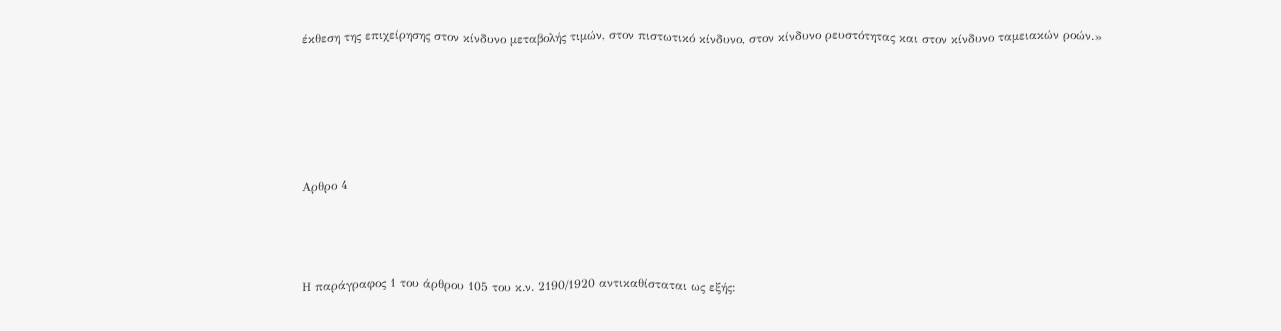έκθεση της επιχείρησης στον κίνδυνο μεταβολής τιμών, στον πιστωτικό κίνδυνο, στον κίνδυνο ρευστότητας και στον κίνδυνο ταμειακών ροών.»





Αρθρο 4



Η παράγραφος 1 του άρθρου 105 του κ.ν. 2190/1920 αντικαθίσταται ως εξής: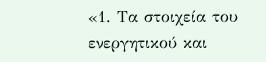«1. Τα στοιχεία του ενεργητικού και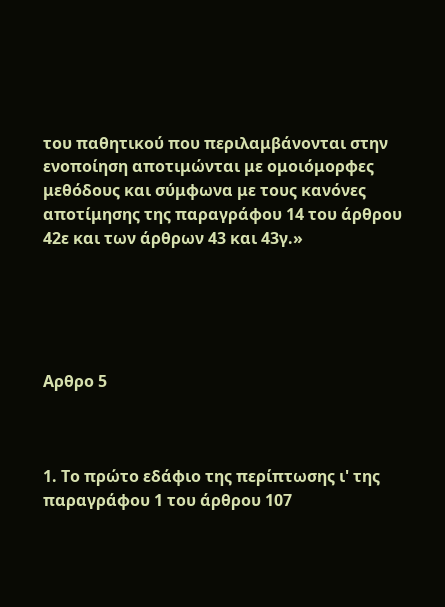του παθητικού που περιλαμβάνονται στην ενοποίηση αποτιμώνται με ομοιόμορφες μεθόδους και σύμφωνα με τους κανόνες αποτίμησης της παραγράφου 14 του άρθρου 42ε και των άρθρων 43 και 43γ.»





Αρθρο 5



1. Το πρώτο εδάφιο της περίπτωσης ι' της παραγράφου 1 του άρθρου 107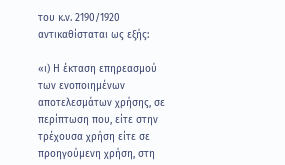του κ.ν. 2190/1920 αντικαθίσταται ως εξής:

«ι) Η έκταση επηρεασμού των ενοποιημένων αποτελεσμάτων χρήσης, σε περίπτωση που, είτε στην τρέχουσα χρήση είτε σε προηγούμενη χρήση, στη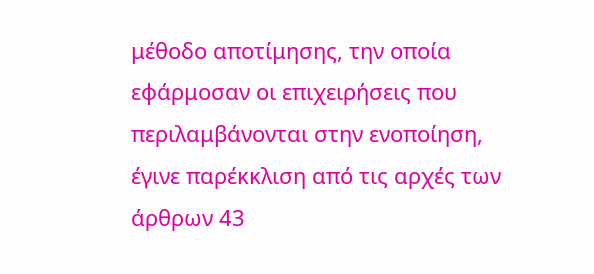μέθοδο αποτίμησης, την οποία εφάρμοσαν οι επιχειρήσεις που περιλαμβάνονται στην ενοποίηση, έγινε παρέκκλιση από τις αρχές των άρθρων 43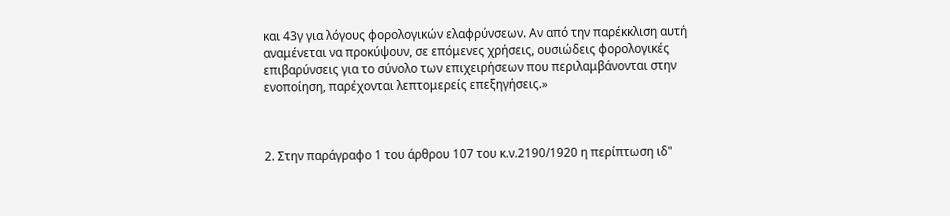και 43γ για λόγους φορολογικών ελαφρύνσεων. Αν από την παρέκκλιση αυτή αναμένεται να προκύψουν, σε επόμενες χρήσεις, ουσιώδεις φορολογικές επιβαρύνσεις για το σύνολο των επιχειρήσεων που περιλαμβάνονται στην ενοποίηση, παρέχονται λεπτομερείς επεξηγήσεις.»



2. Στην παράγραφο 1 του άρθρου 107 του κ.ν.2190/1920 η περίπτωση ιδ"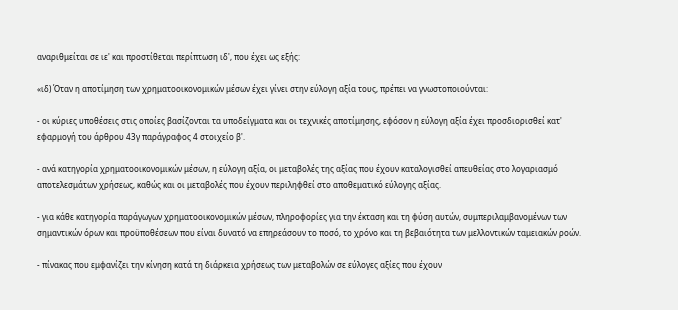αναριθμείται σε ιε' και προστίθεται περίπτωση ιδ', που έχει ως εξής:

«ιδ) Όταν η αποτίμηση των χρηματοοικονομικών μέσων έχει γίνει στην εύλογη αξία τους, πρέπει να γνωστοποιούνται:

- οι κύριες υποθέσεις στις οποίες βασίζονται τα υποδείγματα και οι τεχνικές αποτίμησης, εφόσον η εύλογη αξία έχει προσδιορισθεί κατ' εφαρμογή του άρθρου 43γ παράγραφος 4 στοιχείο β'.

- ανά κατηγορία χρηματοοικονομικών μέσων, η εύλογη αξία, οι μεταβολές της αξίας που έχουν καταλογισθεί απευθείας στο λογαριασμό αποτελεσμάτων χρήσεως, καθώς και οι μεταβολές που έχουν περιληφθεί στο αποθεματικό εύλογης αξίας.

- για κάθε κατηγορία παράγωγων χρηματοοικονομικών μέσων, πληροφορίες για την έκταση και τη φύση αυτών, συμπεριλαμβανομένων των σημαντικών όρων και προϋποθέσεων που είναι δυνατό να επηρεάσουν το ποσό, το χρόνο και τη βεβαιότητα των μελλοντικών ταμειακών ροών.

- πίνακας που εμφανίζει την κίνηση κατά τη διάρκεια χρήσεως των μεταβολών σε εύλογες αξίες που έχουν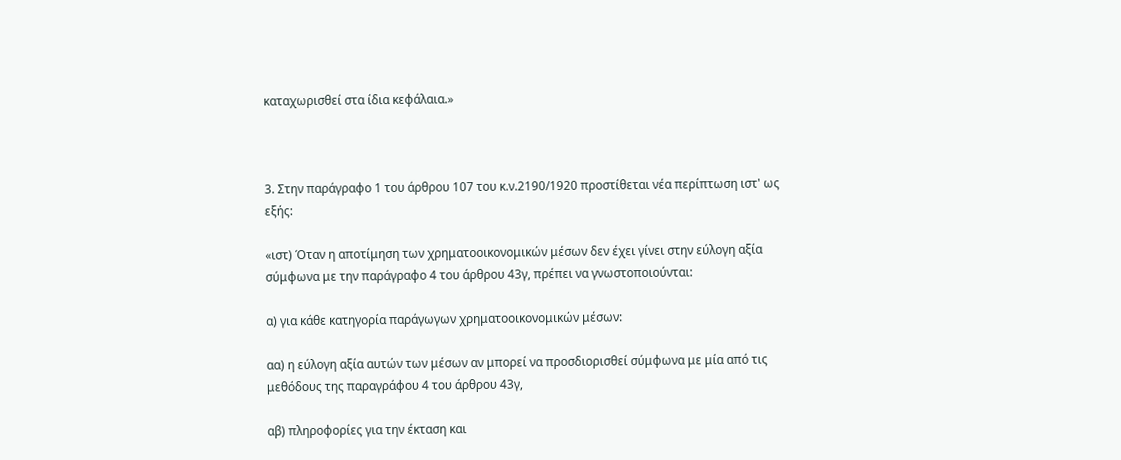καταχωρισθεί στα ίδια κεφάλαια.»



3. Στην παράγραφο 1 του άρθρου 107 του κ.ν.2190/1920 προστίθεται νέα περίπτωση ιστ' ως εξής:

«ιστ) Όταν η αποτίμηση των χρηματοοικονομικών μέσων δεν έχει γίνει στην εύλογη αξία σύμφωνα με την παράγραφο 4 του άρθρου 43γ, πρέπει να γνωστοποιούνται:

α) για κάθε κατηγορία παράγωγων χρηματοοικονομικών μέσων:

αα) η εύλογη αξία αυτών των μέσων αν μπορεί να προσδιορισθεί σύμφωνα με μία από τις μεθόδους της παραγράφου 4 του άρθρου 43γ,

αβ) πληροφορίες για την έκταση και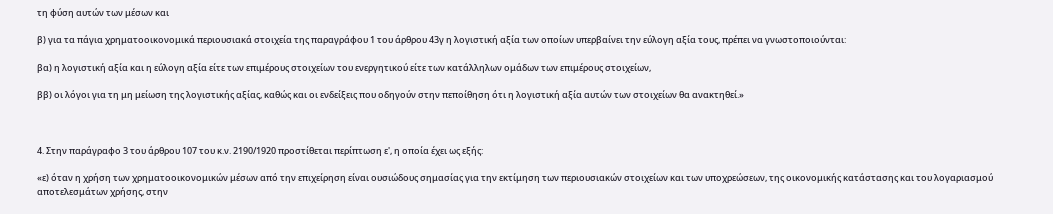τη φύση αυτών των μέσων και

β) για τα πάγια χρηματοοικονομικά περιουσιακά στοιχεία της παραγράφου 1 του άρθρου 43γ η λογιστική αξία των οποίων υπερβαίνει την εύλογη αξία τους, πρέπει να γνωστοποιούνται:

βα) η λογιστική αξία και η εύλογη αξία είτε των επιμέρους στοιχείων του ενεργητικού είτε των κατάλληλων ομάδων των επιμέρους στοιχείων,

ββ) οι λόγοι για τη μη μείωση της λογιστικής αξίας, καθώς και οι ενδείξεις που οδηγούν στην πεποίθηση ότι η λογιστική αξία αυτών των στοιχείων θα ανακτηθεί.»



4. Στην παράγραφο 3 του άρθρου 107 του κ.ν. 2190/1920 προστίθεται περίπτωση ε', η οποία έχει ως εξής:

«ε) όταν η χρήση των χρηματοοικονομικών μέσων από την επιχείρηση είναι ουσιώδους σημασίας για την εκτίμηση των περιουσιακών στοιχείων και των υποχρεώσεων, της οικονομικής κατάστασης και του λογαριασμού αποτελεσμάτων χρήσης, στην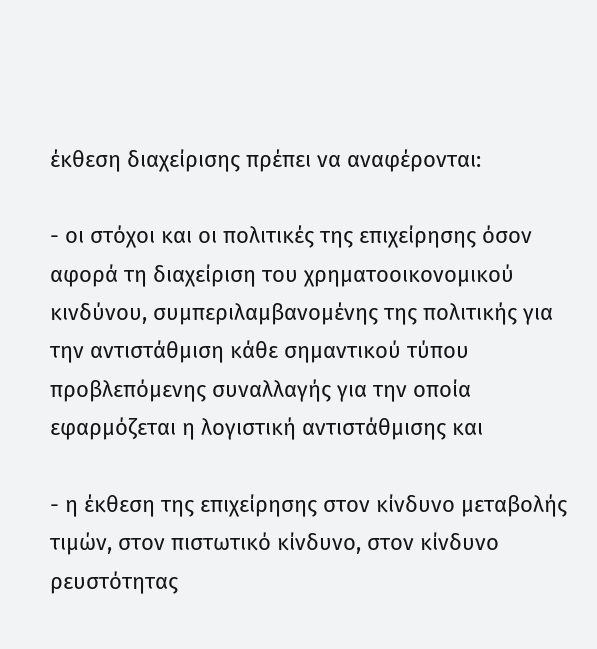έκθεση διαχείρισης πρέπει να αναφέρονται:

- οι στόχοι και οι πολιτικές της επιχείρησης όσον αφορά τη διαχείριση του χρηματοοικονομικού κινδύνου, συμπεριλαμβανομένης της πολιτικής για την αντιστάθμιση κάθε σημαντικού τύπου προβλεπόμενης συναλλαγής για την οποία εφαρμόζεται η λογιστική αντιστάθμισης και

- η έκθεση της επιχείρησης στον κίνδυνο μεταβολής τιμών, στον πιστωτικό κίνδυνο, στον κίνδυνο ρευστότητας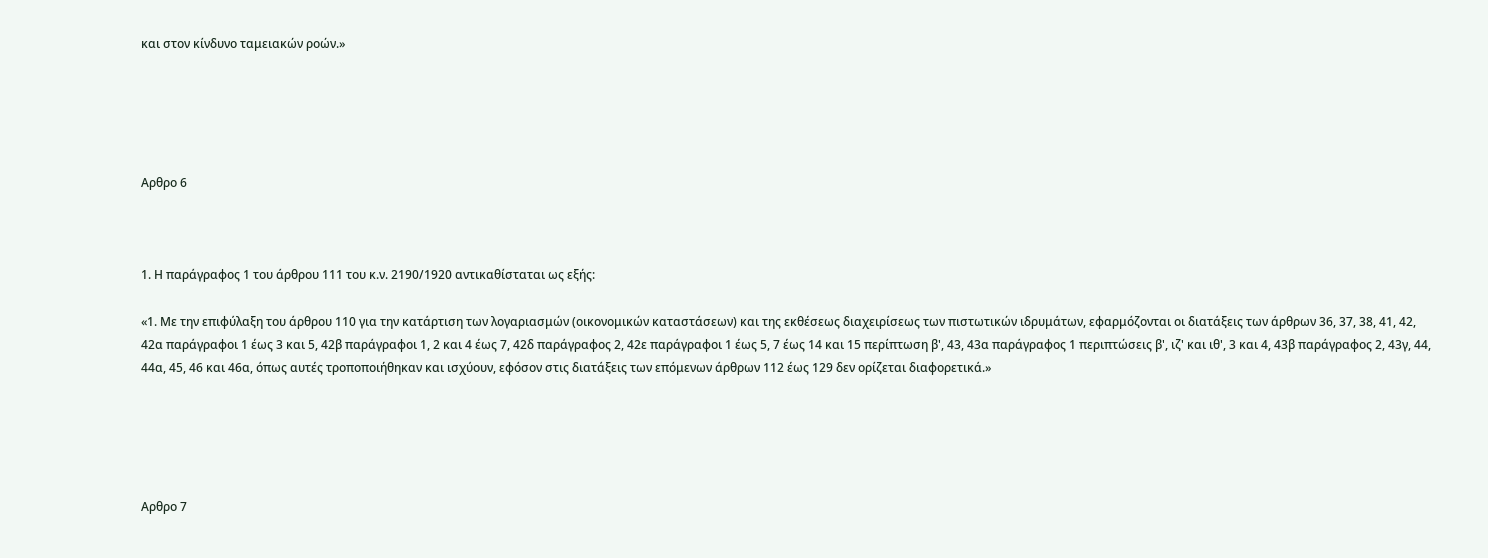και στον κίνδυνο ταμειακών ροών.»





Αρθρο 6



1. Η παράγραφος 1 του άρθρου 111 του κ.ν. 2190/1920 αντικαθίσταται ως εξής:

«1. Με την επιφύλαξη του άρθρου 110 για την κατάρτιση των λογαριασμών (οικονομικών καταστάσεων) και της εκθέσεως διαχειρίσεως των πιστωτικών ιδρυμάτων, εφαρμόζονται οι διατάξεις των άρθρων 36, 37, 38, 41, 42, 42α παράγραφοι 1 έως 3 και 5, 42β παράγραφοι 1, 2 και 4 έως 7, 42δ παράγραφος 2, 42ε παράγραφοι 1 έως 5, 7 έως 14 και 15 περίπτωση β', 43, 43α παράγραφος 1 περιπτώσεις β', ιζ' και ιθ', 3 και 4, 43β παράγραφος 2, 43γ, 44, 44α, 45, 46 και 46α, όπως αυτές τροποποιήθηκαν και ισχύουν, εφόσον στις διατάξεις των επόμενων άρθρων 112 έως 129 δεν ορίζεται διαφορετικά.»





Αρθρο 7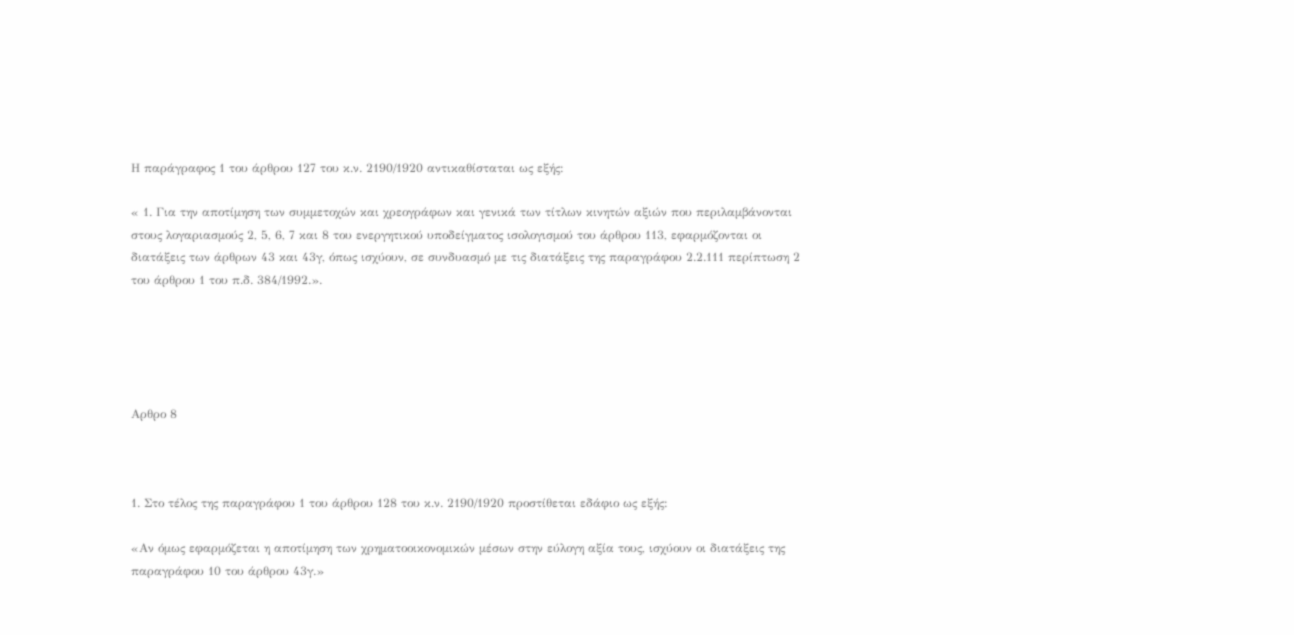Η παράγραφος 1 του άρθρου 127 του κ.ν. 2190/1920 αντικαθίσταται ως εξής:

« 1. Για την αποτίμηση των συμμετοχών και χρεογράφων και γενικά των τίτλων κινητών αξιών που περιλαμβάνονται στους λογαριασμούς 2, 5, 6, 7 και 8 του ενεργητικού υποδείγματος ισολογισμού του άρθρου 113, εφαρμόζονται οι διατάξεις των άρθρων 43 και 43γ, όπως ισχύουν, σε συνδυασμό με τις διατάξεις της παραγράφου 2.2.111 περίπτωση 2 του άρθρου 1 του π.δ. 384/1992.».





Αρθρο 8



1. Στο τέλος της παραγράφου 1 του άρθρου 128 του κ.ν. 2190/1920 προστίθεται εδάφιο ως εξής:

«Αν όμως εφαρμόζεται η αποτίμηση των χρηματοοικονομικών μέσων στην εύλογη αξία τους, ισχύουν οι διατάξεις της παραγράφου 10 του άρθρου 43γ.»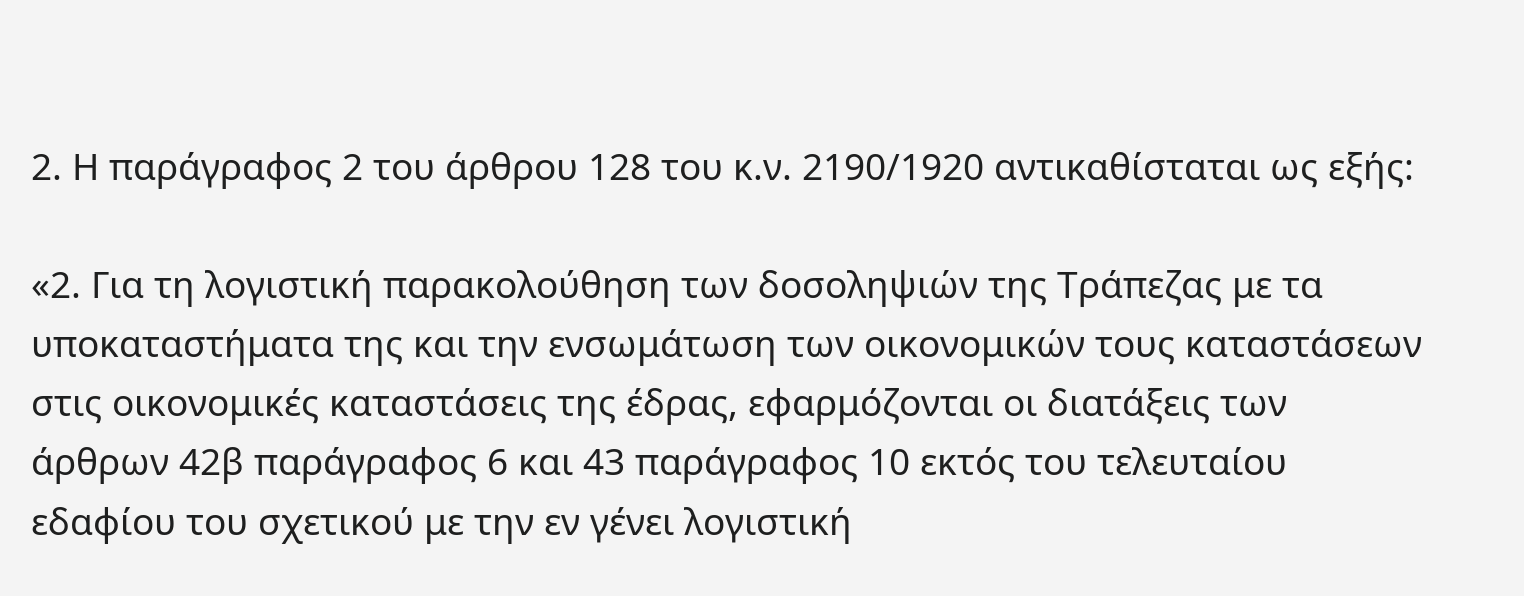2. Η παράγραφος 2 του άρθρου 128 του κ.ν. 2190/1920 αντικαθίσταται ως εξής:

«2. Για τη λογιστική παρακολούθηση των δοσοληψιών της Τράπεζας με τα υποκαταστήματα της και την ενσωμάτωση των οικονομικών τους καταστάσεων στις οικονομικές καταστάσεις της έδρας, εφαρμόζονται οι διατάξεις των άρθρων 42β παράγραφος 6 και 43 παράγραφος 10 εκτός του τελευταίου εδαφίου του σχετικού με την εν γένει λογιστική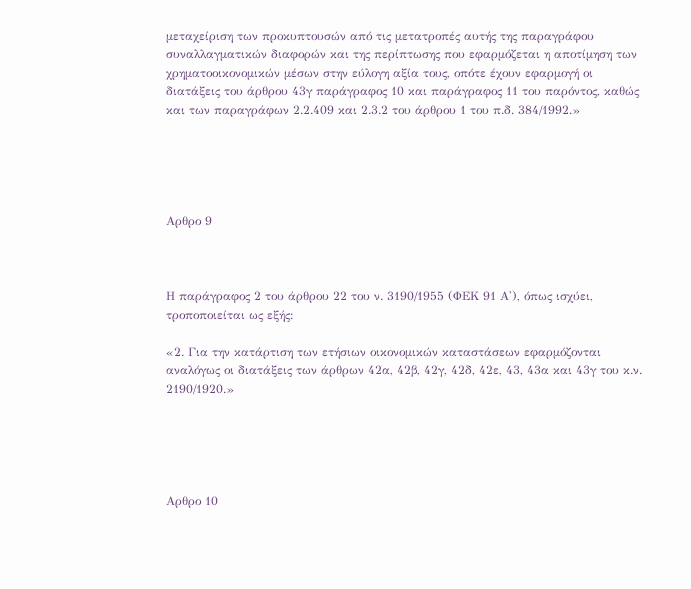μεταχείριση των προκυπτουσών από τις μετατροπές αυτής της παραγράφου συναλλαγματικών διαφορών και της περίπτωσης που εφαρμόζεται η αποτίμηση των χρηματοοικονομικών μέσων στην εύλογη αξία τους, οπότε έχουν εφαρμογή οι διατάξεις του άρθρου 43γ παράγραφος 10 και παράγραφος 11 του παρόντος, καθώς και των παραγράφων 2.2.409 και 2.3.2 του άρθρου 1 του π.δ. 384/1992.»





Αρθρο 9



Η παράγραφος 2 του άρθρου 22 του ν. 3190/1955 (ΦΕΚ 91 Α'), όπως ισχύει, τροποποιείται ως εξής:

«2. Για την κατάρτιση των ετήσιων οικονομικών καταστάσεων εφαρμόζονται αναλόγως οι διατάξεις των άρθρων 42α, 42β, 42γ, 42δ, 42ε, 43, 43α και 43γ του κ.ν. 2190/1920.»





Αρθρο 10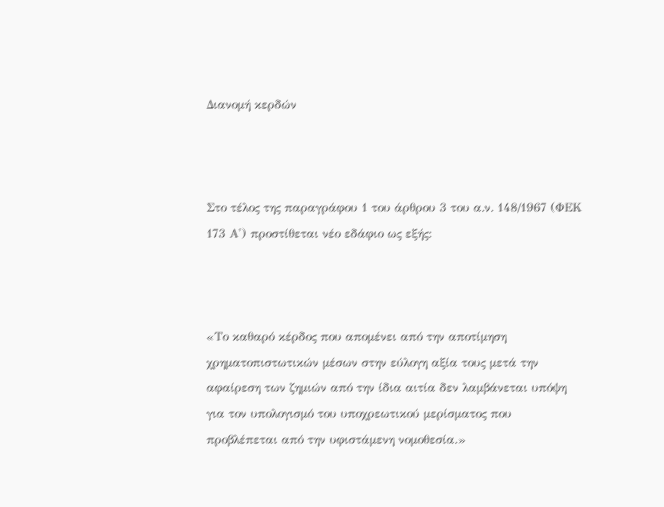Διανομή κερδών



Στο τέλος της παραγράφου 1 του άρθρου 3 του α.ν. 148/1967 (ΦΕΚ 173 Α') προστίθεται νέο εδάφιο ως εξής:



«Το καθαρό κέρδος που απομένει από την αποτίμηση χρηματοπιστωτικών μέσων στην εύλογη αξία τους μετά την αφαίρεση των ζημιών από την ίδια αιτία δεν λαμβάνεται υπόψη για τον υπολογισμό του υποχρεωτικού μερίσματος που προβλέπεται από την υφιστάμενη νομοθεσία.»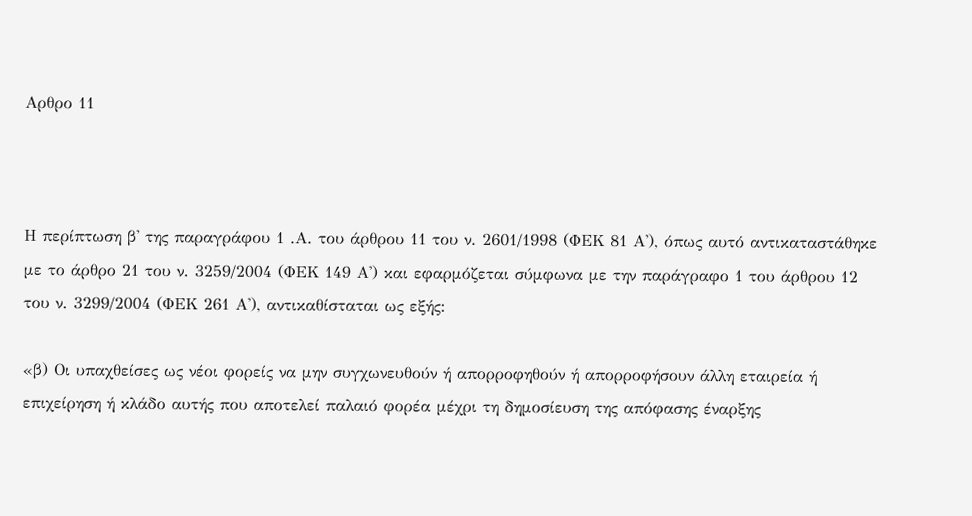Αρθρο 11



Η περίπτωση β' της παραγράφου 1 .Α. του άρθρου 11 του ν. 2601/1998 (ΦΕΚ 81 Α'), όπως αυτό αντικαταστάθηκε με το άρθρο 21 του ν. 3259/2004 (ΦΕΚ 149 Α') και εφαρμόζεται σύμφωνα με την παράγραφο 1 του άρθρου 12 του ν. 3299/2004 (ΦΕΚ 261 Α'), αντικαθίσταται ως εξής:

«β) Οι υπαχθείσες ως νέοι φορείς να μην συγχωνευθούν ή απορροφηθούν ή απορροφήσουν άλλη εταιρεία ή επιχείρηση ή κλάδο αυτής που αποτελεί παλαιό φορέα μέχρι τη δημοσίευση της απόφασης έναρξης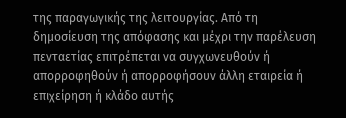της παραγωγικής της λειτουργίας. Από τη δημοσίευση της απόφασης και μέχρι την παρέλευση πενταετίας επιτρέπεται να συγχωνευθούν ή απορροφηθούν ή απορροφήσουν άλλη εταιρεία ή επιχείρηση ή κλάδο αυτής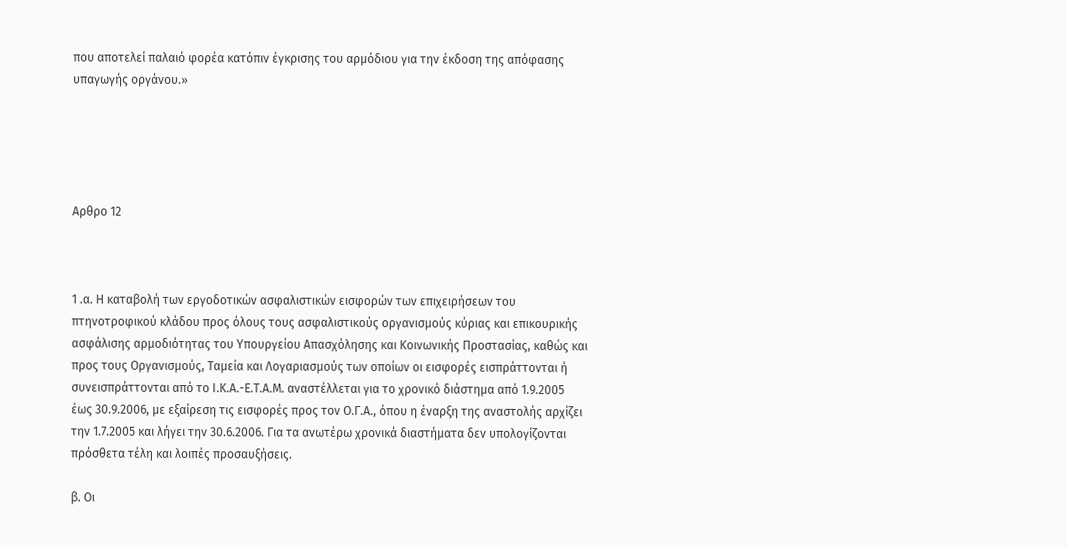που αποτελεί παλαιό φορέα κατόπιν έγκρισης του αρμόδιου για την έκδοση της απόφασης υπαγωγής οργάνου.»





Αρθρο 12



1 .α. Η καταβολή των εργοδοτικών ασφαλιστικών εισφορών των επιχειρήσεων του πτηνοτροφικού κλάδου προς όλους τους ασφαλιστικούς οργανισμούς κύριας και επικουρικής ασφάλισης αρμοδιότητας του Υπουργείου Απασχόλησης και Κοινωνικής Προστασίας, καθώς και προς τους Οργανισμούς, Ταμεία και Λογαριασμούς των οποίων οι εισφορές εισπράττονται ή συνεισπράττονται από το Ι.Κ.Α.-Ε.Τ.Α.Μ. αναστέλλεται για το χρονικό διάστημα από 1.9.2005 έως 30.9.2006, με εξαίρεση τις εισφορές προς τον Ο.Γ.Α., όπου η έναρξη της αναστολής αρχίζει την 1.7.2005 και λήγει την 30.6.2006. Για τα ανωτέρω χρονικά διαστήματα δεν υπολογίζονται πρόσθετα τέλη και λοιπές προσαυξήσεις.

β. Οι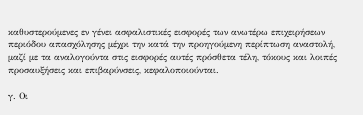καθυστερούμενες εν γένει ασφαλιστικές εισφορές των ανωτέρω επιχειρήσεων περιόδου απασχόλησης μέχρι την κατά την προηγούμενη περίπτωση αναστολή, μαζί με τα αναλογούντα στις εισφορές αυτές πρόσθετα τέλη, τόκους και λοιπές προσαυξήσεις και επιβαρύνσεις, κεφαλοποιούνται.

γ. Οι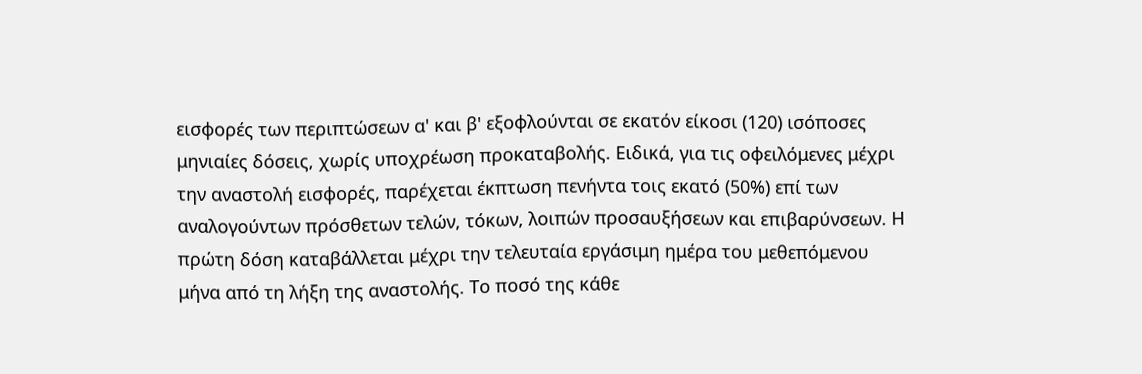εισφορές των περιπτώσεων α' και β' εξοφλούνται σε εκατόν είκοσι (120) ισόποσες μηνιαίες δόσεις, χωρίς υποχρέωση προκαταβολής. Ειδικά, για τις οφειλόμενες μέχρι την αναστολή εισφορές, παρέχεται έκπτωση πενήντα τοις εκατό (50%) επί των αναλογούντων πρόσθετων τελών, τόκων, λοιπών προσαυξήσεων και επιβαρύνσεων. Η πρώτη δόση καταβάλλεται μέχρι την τελευταία εργάσιμη ημέρα του μεθεπόμενου μήνα από τη λήξη της αναστολής. Το ποσό της κάθε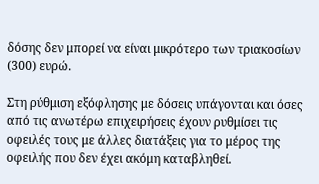δόσης δεν μπορεί να είναι μικρότερο των τριακοσίων (300) ευρώ.

Στη ρύθμιση εξόφλησης με δόσεις υπάγονται και όσες από τις ανωτέρω επιχειρήσεις έχουν ρυθμίσει τις οφειλές τους με άλλες διατάξεις για το μέρος της οφειλής που δεν έχει ακόμη καταβληθεί.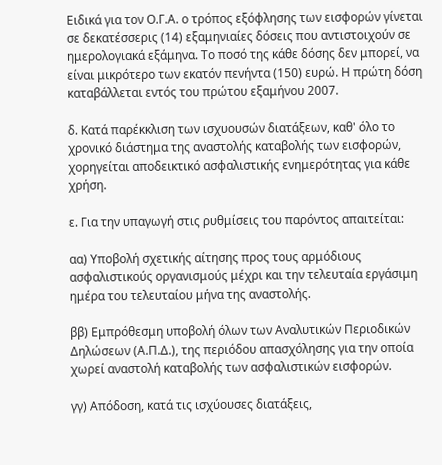Ειδικά για τον Ο.Γ.Α. ο τρόπος εξόφλησης των εισφορών γίνεται σε δεκατέσσερις (14) εξαμηνιαίες δόσεις που αντιστοιχούν σε ημερολογιακά εξάμηνα. Το ποσό της κάθε δόσης δεν μπορεί, να είναι μικρότερο των εκατόν πενήντα (150) ευρώ. Η πρώτη δόση καταβάλλεται εντός του πρώτου εξαμήνου 2007.

δ. Κατά παρέκκλιση των ισχυουσών διατάξεων, καθ' όλο το χρονικό διάστημα της αναστολής καταβολής των εισφορών, χορηγείται αποδεικτικό ασφαλιστικής ενημερότητας για κάθε χρήση.

ε. Για την υπαγωγή στις ρυθμίσεις του παρόντος απαιτείται:

αα) Υποβολή σχετικής αίτησης προς τους αρμόδιους ασφαλιστικούς οργανισμούς μέχρι και την τελευταία εργάσιμη ημέρα του τελευταίου μήνα της αναστολής.

ββ) Εμπρόθεσμη υποβολή όλων των Αναλυτικών Περιοδικών Δηλώσεων (Α.Π.Δ.), της περιόδου απασχόλησης για την οποία χωρεί αναστολή καταβολής των ασφαλιστικών εισφορών.

γγ) Απόδοση, κατά τις ισχύουσες διατάξεις,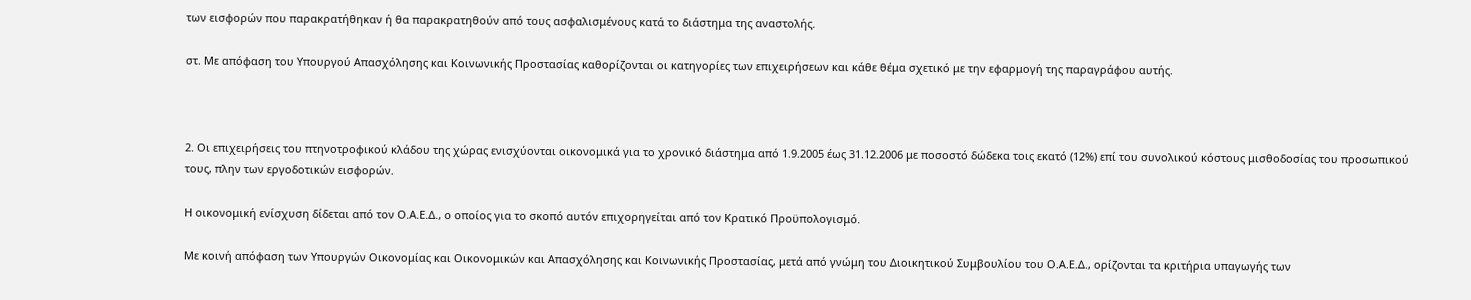των εισφορών που παρακρατήθηκαν ή θα παρακρατηθούν από τους ασφαλισμένους κατά το διάστημα της αναστολής.

στ. Με απόφαση του Υπουργού Απασχόλησης και Κοινωνικής Προστασίας καθορίζονται οι κατηγορίες των επιχειρήσεων και κάθε θέμα σχετικό με την εφαρμογή της παραγράφου αυτής.



2. Οι επιχειρήσεις του πτηνοτροφικού κλάδου της χώρας ενισχύονται οικονομικά για το χρονικό διάστημα από 1.9.2005 έως 31.12.2006 με ποσοστό δώδεκα τοις εκατό (12%) επί του συνολικού κόστους μισθοδοσίας του προσωπικού τους, πλην των εργοδοτικών εισφορών.

Η οικονομική ενίσχυση δίδεται από τον Ο.Α.Ε.Δ., ο οποίος για το σκοπό αυτόν επιχορηγείται από τον Κρατικό Προϋπολογισμό.

Με κοινή απόφαση των Υπουργών Οικονομίας και Οικονομικών και Απασχόλησης και Κοινωνικής Προστασίας, μετά από γνώμη του Διοικητικού Συμβουλίου του Ο.Α.Ε.Δ., ορίζονται τα κριτήρια υπαγωγής των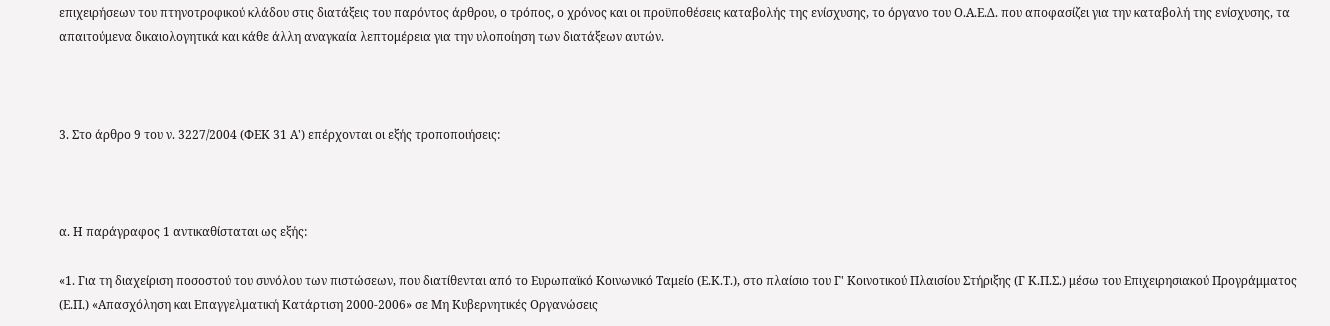επιχειρήσεων του πτηνοτροφικού κλάδου στις διατάξεις του παρόντος άρθρου, ο τρόπος, ο χρόνος και οι προϋποθέσεις καταβολής της ενίσχυσης, το όργανο του Ο.Α.Ε.Δ. που αποφασίζει για την καταβολή της ενίσχυσης, τα απαιτούμενα δικαιολογητικά και κάθε άλλη αναγκαία λεπτομέρεια για την υλοποίηση των διατάξεων αυτών.



3. Στο άρθρο 9 του ν. 3227/2004 (ΦΕΚ 31 Α') επέρχονται οι εξής τροποποιήσεις:



α. Η παράγραφος 1 αντικαθίσταται ως εξής:

«1. Για τη διαχείριση ποσοστού του συνόλου των πιστώσεων, που διατίθενται από το Ευρωπαϊκό Κοινωνικό Ταμείο (Ε.Κ.Τ.), στο πλαίσιο του Γ' Κοινοτικού Πλαισίου Στήριξης (Γ Κ.Π.Σ.) μέσω του Επιχειρησιακού Προγράμματος (Ε.Π.) «Απασχόληση και Επαγγελματική Κατάρτιση 2000-2006» σε Μη Κυβερνητικές Οργανώσεις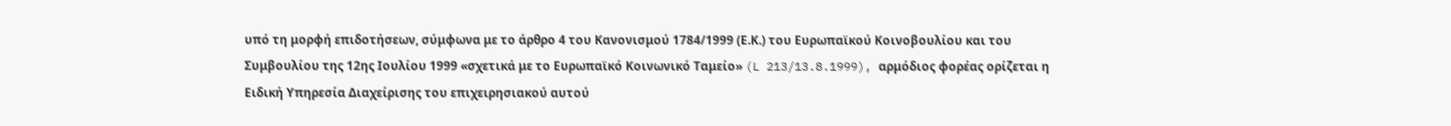υπό τη μορφή επιδοτήσεων, σύμφωνα με το άρθρο 4 του Κανονισμού 1784/1999 (Ε.Κ.) του Ευρωπαϊκού Κοινοβουλίου και του Συμβουλίου της 12ης Ιουλίου 1999 «σχετικά με το Ευρωπαϊκό Κοινωνικό Ταμείο» (L 213/13.8.1999), αρμόδιος φορέας ορίζεται η Ειδική Υπηρεσία Διαχείρισης του επιχειρησιακού αυτού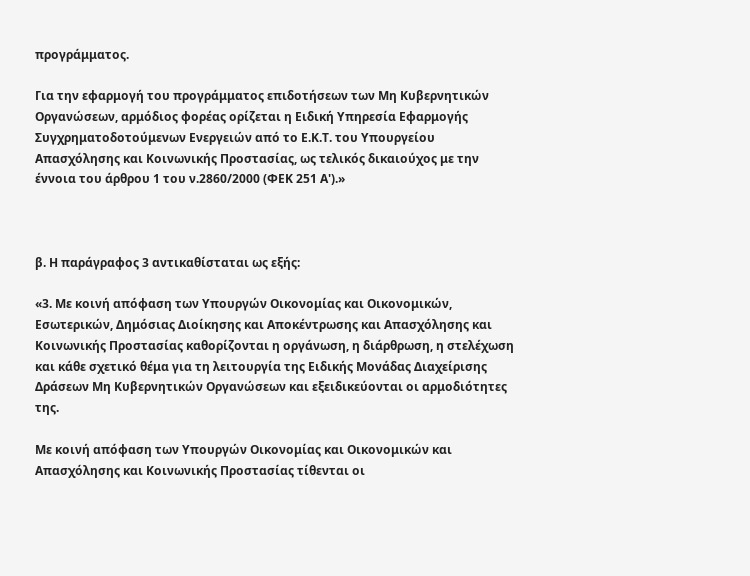προγράμματος.

Για την εφαρμογή του προγράμματος επιδοτήσεων των Μη Κυβερνητικών Οργανώσεων, αρμόδιος φορέας ορίζεται η Ειδική Υπηρεσία Εφαρμογής Συγχρηματοδοτούμενων Ενεργειών από το Ε.Κ.Τ. του Υπουργείου Απασχόλησης και Κοινωνικής Προστασίας, ως τελικός δικαιούχος με την έννοια του άρθρου 1 του ν.2860/2000 (ΦΕΚ 251 Α').»



β. Η παράγραφος 3 αντικαθίσταται ως εξής:

«3. Με κοινή απόφαση των Υπουργών Οικονομίας και Οικονομικών, Εσωτερικών, Δημόσιας Διοίκησης και Αποκέντρωσης και Απασχόλησης και Κοινωνικής Προστασίας καθορίζονται η οργάνωση, η διάρθρωση, η στελέχωση και κάθε σχετικό θέμα για τη λειτουργία της Ειδικής Μονάδας Διαχείρισης Δράσεων Μη Κυβερνητικών Οργανώσεων και εξειδικεύονται οι αρμοδιότητες της.

Με κοινή απόφαση των Υπουργών Οικονομίας και Οικονομικών και Απασχόλησης και Κοινωνικής Προστασίας τίθενται οι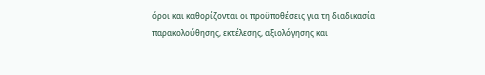όροι και καθορίζονται οι προϋποθέσεις για τη διαδικασία παρακολούθησης, εκτέλεσης, αξιολόγησης και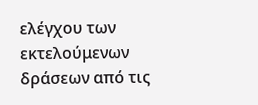ελέγχου των εκτελούμενων δράσεων από τις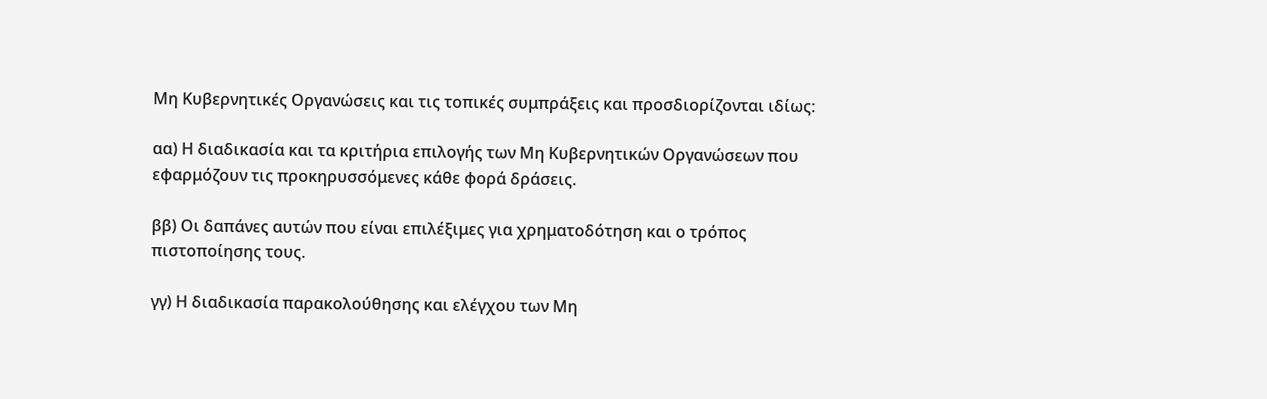Μη Κυβερνητικές Οργανώσεις και τις τοπικές συμπράξεις και προσδιορίζονται ιδίως:

αα) Η διαδικασία και τα κριτήρια επιλογής των Μη Κυβερνητικών Οργανώσεων που εφαρμόζουν τις προκηρυσσόμενες κάθε φορά δράσεις.

ββ) Οι δαπάνες αυτών που είναι επιλέξιμες για χρηματοδότηση και ο τρόπος πιστοποίησης τους.

γγ) Η διαδικασία παρακολούθησης και ελέγχου των Μη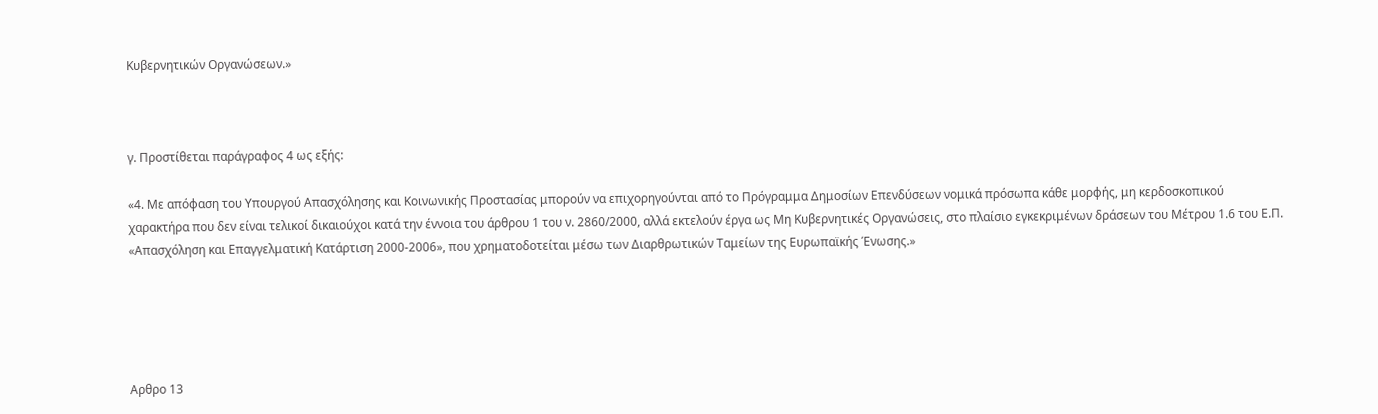Κυβερνητικών Οργανώσεων.»



γ. Προστίθεται παράγραφος 4 ως εξής:

«4. Με απόφαση του Υπουργού Απασχόλησης και Κοινωνικής Προστασίας μπορούν να επιχορηγούνται από το Πρόγραμμα Δημοσίων Επενδύσεων νομικά πρόσωπα κάθε μορφής, μη κερδοσκοπικού χαρακτήρα που δεν είναι τελικοί δικαιούχοι κατά την έννοια του άρθρου 1 του ν. 2860/2000, αλλά εκτελούν έργα ως Μη Κυβερνητικές Οργανώσεις, στο πλαίσιο εγκεκριμένων δράσεων του Μέτρου 1.6 του Ε.Π. «Απασχόληση και Επαγγελματική Κατάρτιση 2000-2006», που χρηματοδοτείται μέσω των Διαρθρωτικών Ταμείων της Ευρωπαϊκής Ένωσης.»





Αρθρο 13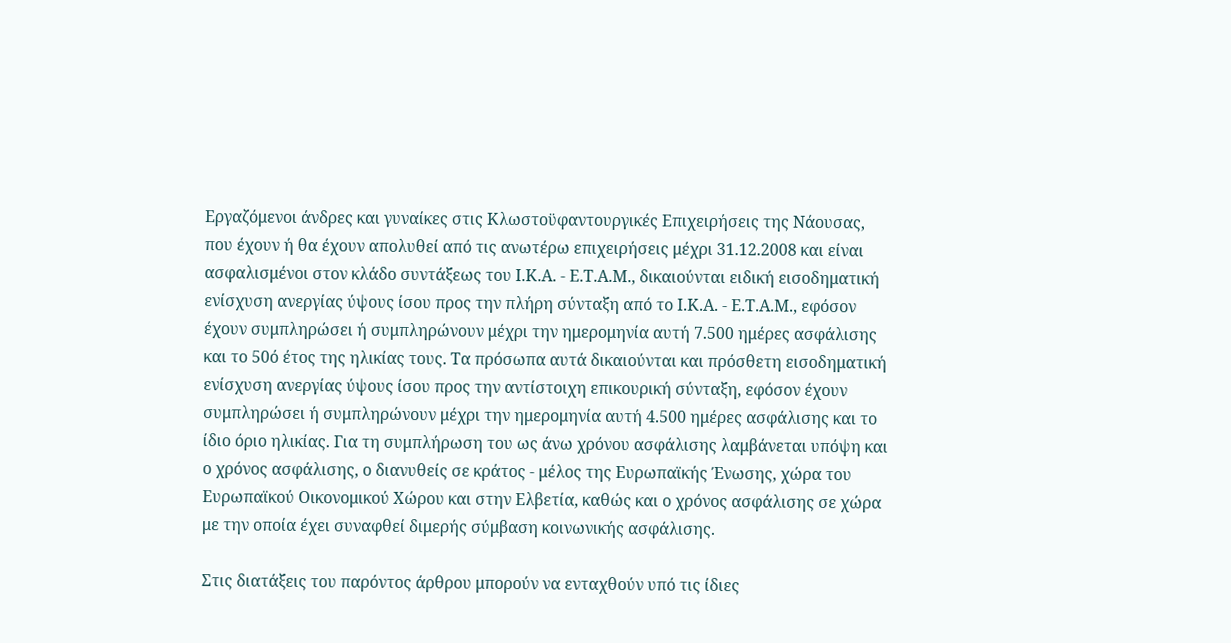Εργαζόμενοι άνδρες και γυναίκες στις Κλωστοϋφαντουργικές Επιχειρήσεις της Νάουσας, που έχουν ή θα έχουν απολυθεί από τις ανωτέρω επιχειρήσεις μέχρι 31.12.2008 και είναι ασφαλισμένοι στον κλάδο συντάξεως του Ι.Κ.Α. - Ε.Τ.Α.Μ., δικαιούνται ειδική εισοδηματική ενίσχυση ανεργίας ύψους ίσου προς την πλήρη σύνταξη από το Ι.Κ.Α. - Ε.Τ.Α.Μ., εφόσον έχουν συμπληρώσει ή συμπληρώνουν μέχρι την ημερομηνία αυτή 7.500 ημέρες ασφάλισης και το 50ό έτος της ηλικίας τους. Τα πρόσωπα αυτά δικαιούνται και πρόσθετη εισοδηματική ενίσχυση ανεργίας ύψους ίσου προς την αντίστοιχη επικουρική σύνταξη, εφόσον έχουν συμπληρώσει ή συμπληρώνουν μέχρι την ημερομηνία αυτή 4.500 ημέρες ασφάλισης και το ίδιο όριο ηλικίας. Για τη συμπλήρωση του ως άνω χρόνου ασφάλισης λαμβάνεται υπόψη και ο χρόνος ασφάλισης, ο διανυθείς σε κράτος - μέλος της Ευρωπαϊκής Ένωσης, χώρα του Ευρωπαϊκού Οικονομικού Χώρου και στην Ελβετία, καθώς και ο χρόνος ασφάλισης σε χώρα με την οποία έχει συναφθεί διμερής σύμβαση κοινωνικής ασφάλισης.

Στις διατάξεις του παρόντος άρθρου μπορούν να ενταχθούν υπό τις ίδιες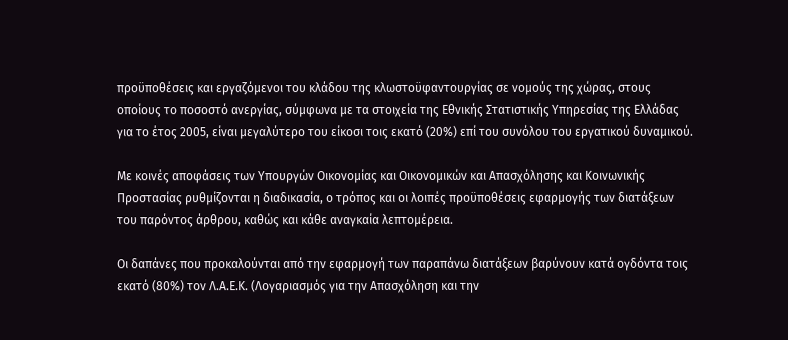προϋποθέσεις και εργαζόμενοι του κλάδου της κλωστοϋφαντουργίας σε νομούς της χώρας, στους οποίους το ποσοστό ανεργίας, σύμφωνα με τα στοιχεία της Εθνικής Στατιστικής Υπηρεσίας της Ελλάδας για το έτος 2005, είναι μεγαλύτερο του είκοσι τοις εκατό (20%) επί του συνόλου του εργατικού δυναμικού.

Με κοινές αποφάσεις των Υπουργών Οικονομίας και Οικονομικών και Απασχόλησης και Κοινωνικής Προστασίας ρυθμίζονται η διαδικασία, ο τρόπος και οι λοιπές προϋποθέσεις εφαρμογής των διατάξεων του παρόντος άρθρου, καθώς και κάθε αναγκαία λεπτομέρεια.

Οι δαπάνες που προκαλούνται από την εφαρμογή των παραπάνω διατάξεων βαρύνουν κατά ογδόντα τοις εκατό (80%) τον Λ.Α.Ε.Κ. (Λογαριασμός για την Απασχόληση και την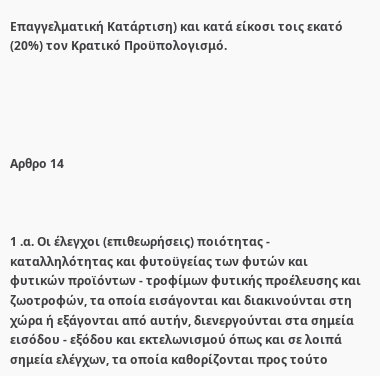Επαγγελματική Κατάρτιση) και κατά είκοσι τοις εκατό (20%) τον Κρατικό Προϋπολογισμό.





Αρθρο 14



1 .α. Οι έλεγχοι (επιθεωρήσεις) ποιότητας - καταλληλότητας και φυτοϋγείας των φυτών και φυτικών προϊόντων - τροφίμων φυτικής προέλευσης και ζωοτροφών, τα οποία εισάγονται και διακινούνται στη χώρα ή εξάγονται από αυτήν, διενεργούνται στα σημεία εισόδου - εξόδου και εκτελωνισμού όπως και σε λοιπά σημεία ελέγχων, τα οποία καθορίζονται προς τούτο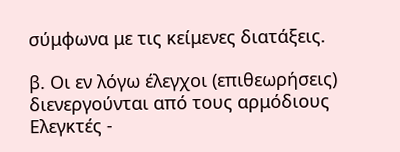σύμφωνα με τις κείμενες διατάξεις.

β. Οι εν λόγω έλεγχοι (επιθεωρήσεις) διενεργούνται από τους αρμόδιους Ελεγκτές -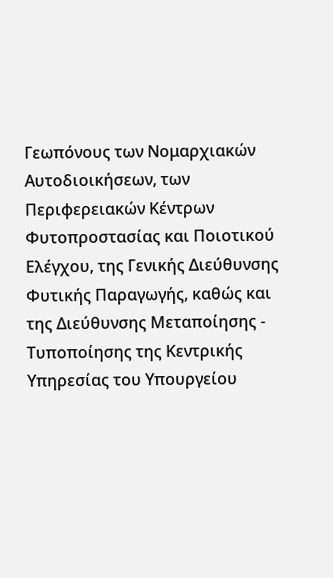Γεωπόνους των Νομαρχιακών Αυτοδιοικήσεων, των Περιφερειακών Κέντρων Φυτοπροστασίας και Ποιοτικού Ελέγχου, της Γενικής Διεύθυνσης Φυτικής Παραγωγής, καθώς και της Διεύθυνσης Μεταποίησης - Τυποποίησης της Κεντρικής Υπηρεσίας του Υπουργείου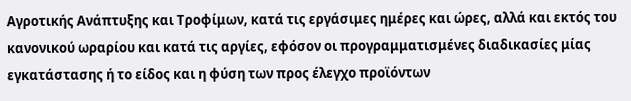Αγροτικής Ανάπτυξης και Τροφίμων, κατά τις εργάσιμες ημέρες και ώρες, αλλά και εκτός του κανονικού ωραρίου και κατά τις αργίες, εφόσον οι προγραμματισμένες διαδικασίες μίας εγκατάστασης ή το είδος και η φύση των προς έλεγχο προϊόντων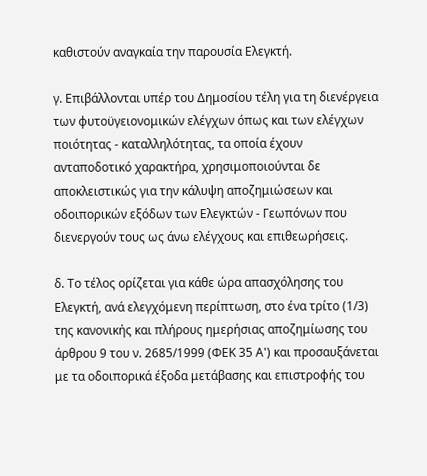καθιστούν αναγκαία την παρουσία Ελεγκτή.

γ. Επιβάλλονται υπέρ του Δημοσίου τέλη για τη διενέργεια των φυτοϋγειονομικών ελέγχων όπως και των ελέγχων ποιότητας - καταλληλότητας, τα οποία έχουν ανταποδοτικό χαρακτήρα, χρησιμοποιούνται δε αποκλειστικώς για την κάλυψη αποζημιώσεων και οδοιπορικών εξόδων των Ελεγκτών - Γεωπόνων που διενεργούν τους ως άνω ελέγχους και επιθεωρήσεις.

δ. Το τέλος ορίζεται για κάθε ώρα απασχόλησης του Ελεγκτή, ανά ελεγχόμενη περίπτωση, στο ένα τρίτο (1/3) της κανονικής και πλήρους ημερήσιας αποζημίωσης του άρθρου 9 του ν. 2685/1999 (ΦΕΚ 35 Α') και προσαυξάνεται με τα οδοιπορικά έξοδα μετάβασης και επιστροφής του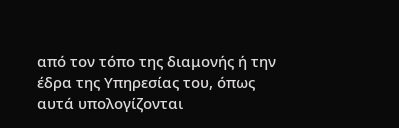από τον τόπο της διαμονής ή την έδρα της Υπηρεσίας του, όπως αυτά υπολογίζονται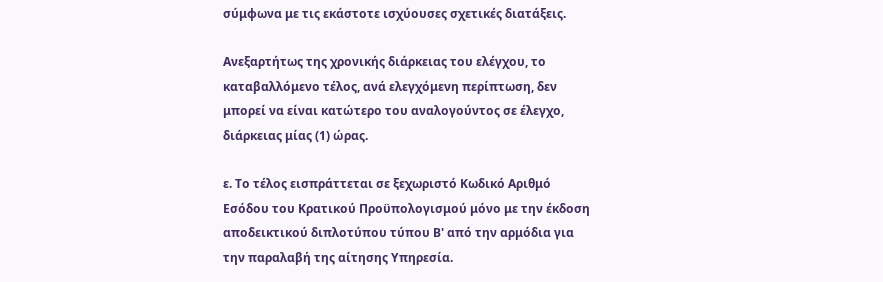σύμφωνα με τις εκάστοτε ισχύουσες σχετικές διατάξεις.

Ανεξαρτήτως της χρονικής διάρκειας του ελέγχου, το καταβαλλόμενο τέλος, ανά ελεγχόμενη περίπτωση, δεν μπορεί να είναι κατώτερο του αναλογούντος σε έλεγχο, διάρκειας μίας (1) ώρας.

ε. Το τέλος εισπράττεται σε ξεχωριστό Κωδικό Αριθμό Εσόδου του Κρατικού Προϋπολογισμού μόνο με την έκδοση αποδεικτικού διπλοτύπου τύπου Β' από την αρμόδια για την παραλαβή της αίτησης Υπηρεσία.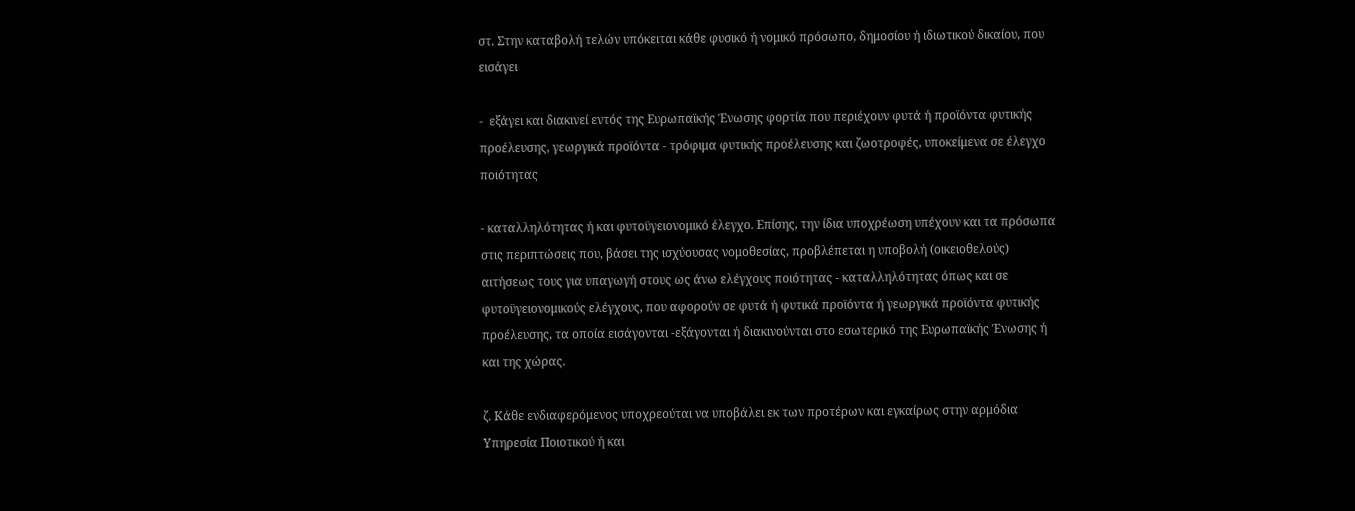στ. Στην καταβολή τελών υπόκειται κάθε φυσικό ή νομικό πρόσωπο, δημοσίου ή ιδιωτικού δικαίου, που εισάγει

-  εξάγει και διακινεί εντός της Ευρωπαϊκής Ένωσης φορτία που περιέχουν φυτά ή προϊόντα φυτικής προέλευσης, γεωργικά προϊόντα - τρόφιμα φυτικής προέλευσης και ζωοτροφές, υποκείμενα σε έλεγχο ποιότητας

- καταλληλότητας ή και φυτοϋγειονομικό έλεγχο. Επίσης, την ίδια υποχρέωση υπέχουν και τα πρόσωπα στις περιπτώσεις που, βάσει της ισχύουσας νομοθεσίας, προβλέπεται η υποβολή (οικειοθελούς) αιτήσεως τους για υπαγωγή στους ως άνω ελέγχους ποιότητας - καταλληλότητας όπως και σε φυτοϋγειονομικούς ελέγχους, που αφορούν σε φυτά ή φυτικά προϊόντα ή γεωργικά προϊόντα φυτικής προέλευσης, τα οποία εισάγονται -εξάγονται ή διακινούνται στο εσωτερικό της Ευρωπαϊκής Ένωσης ή και της χώρας.

ζ. Κάθε ενδιαφερόμενος υποχρεούται να υποβάλει εκ των προτέρων και εγκαίρως στην αρμόδια Υπηρεσία Ποιοτικού ή και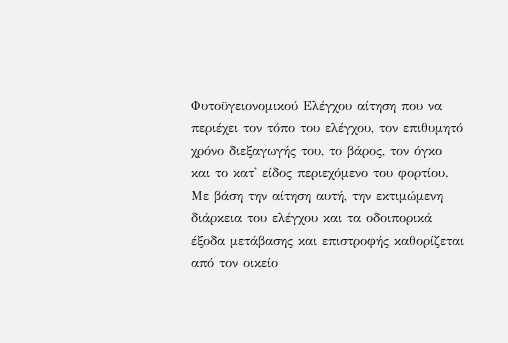Φυτοϋγειονομικού Ελέγχου αίτηση που να περιέχει τον τόπο του ελέγχου, τον επιθυμητό χρόνο διεξαγωγής του, το βάρος, τον όγκο και το κατ' είδος περιεχόμενο του φορτίου. Με βάση την αίτηση αυτή, την εκτιμώμενη διάρκεια του ελέγχου και τα οδοιπορικά έξοδα μετάβασης και επιστροφής καθορίζεται από τον οικείο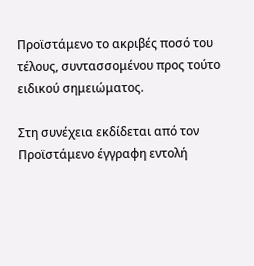Προϊστάμενο το ακριβές ποσό του τέλους, συντασσομένου προς τούτο ειδικού σημειώματος.

Στη συνέχεια εκδίδεται από τον Προϊστάμενο έγγραφη εντολή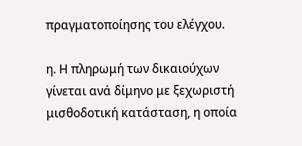πραγματοποίησης του ελέγχου.

η. Η πληρωμή των δικαιούχων γίνεται ανά δίμηνο με ξεχωριστή μισθοδοτική κατάσταση, η οποία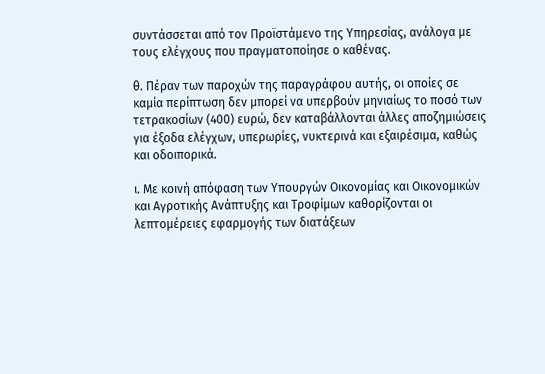συντάσσεται από τον Προϊστάμενο της Υπηρεσίας, ανάλογα με τους ελέγχους που πραγματοποίησε ο καθένας.

θ. Πέραν των παροχών της παραγράφου αυτής, οι οποίες σε καμία περίπτωση δεν μπορεί να υπερβούν μηνιαίως το ποσό των τετρακοσίων (400) ευρώ, δεν καταβάλλονται άλλες αποζημιώσεις για έξοδα ελέγχων, υπερωρίες, νυκτερινά και εξαιρέσιμα, καθώς και οδοιπορικά.

ι. Με κοινή απόφαση των Υπουργών Οικονομίας και Οικονομικών και Αγροτικής Ανάπτυξης και Τροφίμων καθορίζονται οι λεπτομέρειες εφαρμογής των διατάξεων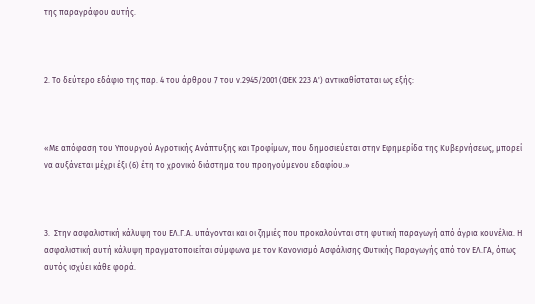της παραγράφου αυτής.



2. Το δεύτερο εδάφιο της παρ. 4 του άρθρου 7 του ν.2945/2001 (ΦΕΚ 223 Α') αντικαθίσταται ως εξής:



«Με απόφαση του Υπουργού Αγροτικής Ανάπτυξης και Τροφίμων, που δημοσιεύεται στην Εφημερίδα της Κυβερνήσεως, μπορεί να αυξάνεται μέχρι έξι (6) έτη το χρονικό διάστημα του προηγούμενου εδαφίου.»



3.  Στην ασφαλιστική κάλυψη του ΕΛ.Γ.Α. υπάγονται και οι ζημιές που προκαλούνται στη φυτική παραγωγή από άγρια κουνέλια. Η ασφαλιστική αυτή κάλυψη πραγματοποιείται σύμφωνα με τον Κανονισμό Ασφάλισης Φυτικής Παραγωγής από τον ΕΛ.ΓΑ, όπως αυτός ισχύει κάθε φορά.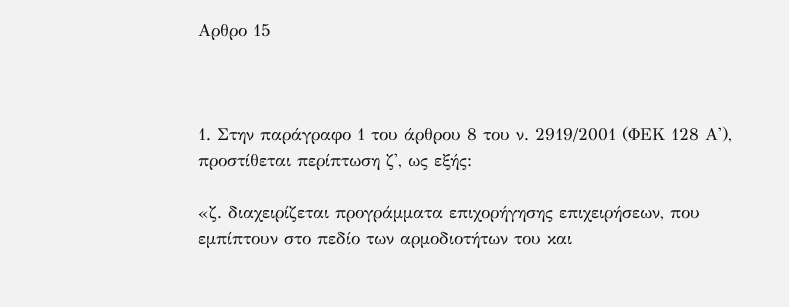Αρθρο 15



1. Στην παράγραφο 1 του άρθρου 8 του ν. 2919/2001 (ΦΕΚ 128 Α'), προστίθεται περίπτωση ζ', ως εξής:

«ζ. διαχειρίζεται προγράμματα επιχορήγησης επιχειρήσεων, που εμπίπτουν στο πεδίο των αρμοδιοτήτων του και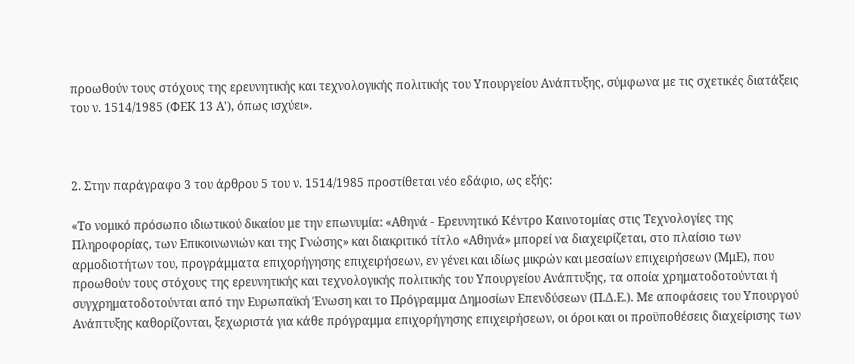προωθούν τους στόχους της ερευνητικής και τεχνολογικής πολιτικής του Υπουργείου Ανάπτυξης, σύμφωνα με τις σχετικές διατάξεις του ν. 1514/1985 (ΦΕΚ 13 Α'), όπως ισχύει».



2. Στην παράγραφο 3 του άρθρου 5 του ν. 1514/1985 προστίθεται νέο εδάφιο, ως εξής:

«Το νομικό πρόσωπο ιδιωτικού δικαίου με την επωνυμία: «Αθηνά - Ερευνητικό Κέντρο Καινοτομίας στις Τεχνολογίες της Πληροφορίας, των Επικοινωνιών και της Γνώσης» και διακριτικό τίτλο «Αθηνά» μπορεί να διαχειρίζεται, στο πλαίσιο των αρμοδιοτήτων του, προγράμματα επιχορήγησης επιχειρήσεων, εν γένει και ιδίως μικρών και μεσαίων επιχειρήσεων (ΜμΕ), που προωθούν τους στόχους της ερευνητικής και τεχνολογικής πολιτικής του Υπουργείου Ανάπτυξης, τα οποία χρηματοδοτούνται ή συγχρηματοδοτούνται από την Ευρωπαϊκή Ένωση και το Πρόγραμμα Δημοσίων Επενδύσεων (Π.Δ.Ε.). Με αποφάσεις του Υπουργού Ανάπτυξης καθορίζονται, ξεχωριστά για κάθε πρόγραμμα επιχορήγησης επιχειρήσεων, οι όροι και οι προϋποθέσεις διαχείρισης των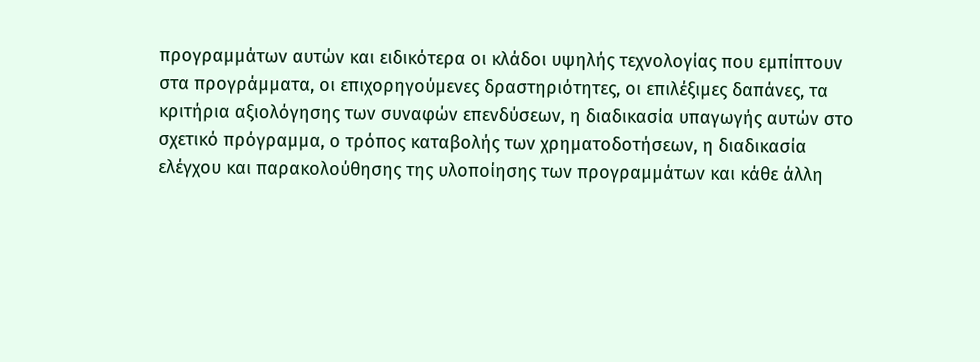προγραμμάτων αυτών και ειδικότερα οι κλάδοι υψηλής τεχνολογίας που εμπίπτουν στα προγράμματα, οι επιχορηγούμενες δραστηριότητες, οι επιλέξιμες δαπάνες, τα κριτήρια αξιολόγησης των συναφών επενδύσεων, η διαδικασία υπαγωγής αυτών στο σχετικό πρόγραμμα, ο τρόπος καταβολής των χρηματοδοτήσεων, η διαδικασία ελέγχου και παρακολούθησης της υλοποίησης των προγραμμάτων και κάθε άλλη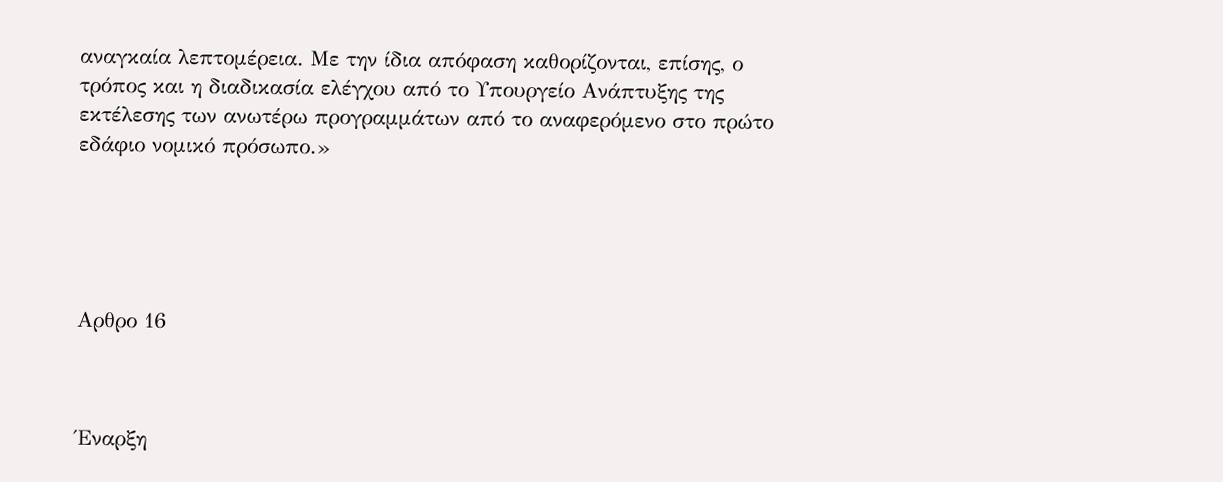αναγκαία λεπτομέρεια. Με την ίδια απόφαση καθορίζονται, επίσης, ο τρόπος και η διαδικασία ελέγχου από το Υπουργείο Ανάπτυξης της εκτέλεσης των ανωτέρω προγραμμάτων από το αναφερόμενο στο πρώτο εδάφιο νομικό πρόσωπο.»





Αρθρο 16



Έναρξη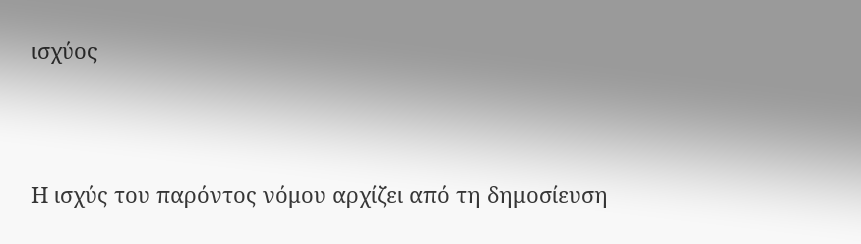ισχύος



Η ισχύς του παρόντος νόμου αρχίζει από τη δημοσίευση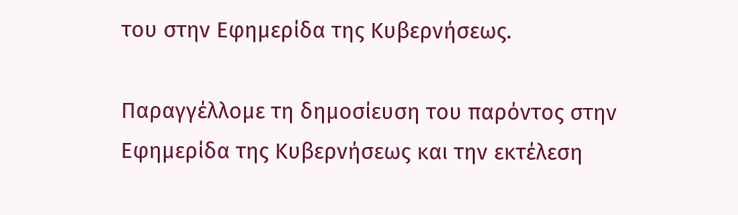του στην Εφημερίδα της Κυβερνήσεως.

Παραγγέλλομε τη δημοσίευση του παρόντος στην Εφημερίδα της Κυβερνήσεως και την εκτέλεση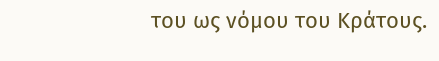του ως νόμου του Κράτους.